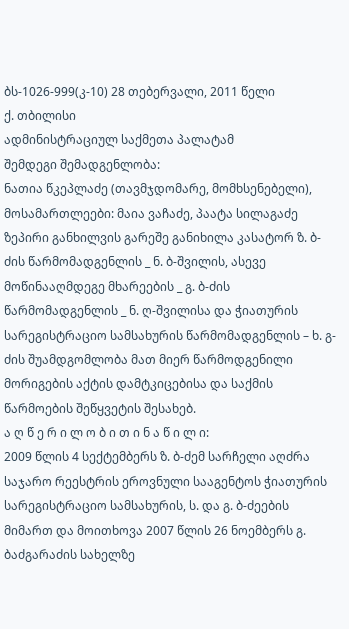ბს-1026-999(კ-10) 28 თებერვალი, 2011 წელი
ქ. თბილისი
ადმინისტრაციულ საქმეთა პალატამ
შემდეგი შემადგენლობა:
ნათია წკეპლაძე (თავმჯდომარე, მომხსენებელი),
მოსამართლეები: მაია ვაჩაძე, პაატა სილაგაძე
ზეპირი განხილვის გარეშე განიხილა კასატორ ზ. ბ-ძის წარმომადგენლის _ ნ. ბ-შვილის, ასევე მოწინააღმდეგე მხარეების _ გ. ბ-ძის წარმომადგენლის _ ნ. ღ-შვილისა და ჭიათურის სარეგისტრაციო სამსახურის წარმომადგენლის – ხ. გ-ძის შუამდგომლობა მათ მიერ წარმოდგენილი მორიგების აქტის დამტკიცებისა და საქმის წარმოების შეწყვეტის შესახებ.
ა ღ წ ე რ ი ლ ო ბ ი თ ი ნ ა წ ი ლ ი:
2009 წლის 4 სექტემბერს ზ. ბ-ძემ სარჩელი აღძრა საჯარო რეესტრის ეროვნული სააგენტოს ჭიათურის სარეგისტრაციო სამსახურის, ს. და გ. ბ-ძეების მიმართ და მოითხოვა 2007 წლის 26 ნოემბერს გ. ბაძგარაძის სახელზე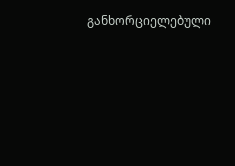განხორციელებული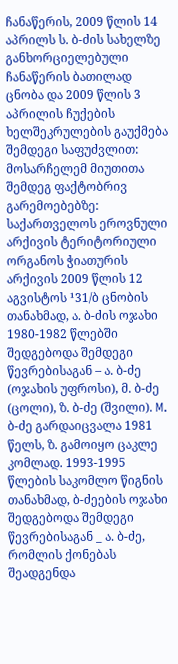ჩანაწერის, 2009 წლის 14 აპრილს ს. ბ-ძის სახელზე განხორციელებული ჩანაწერის ბათილად ცნობა და 2009 წლის 3 აპრილის ჩუქების ხელშეკრულების გაუქმება შემდეგი საფუძვლით:
მოსარჩელემ მიუთითა შემდეგ ფაქტობრივ გარემოებებზე:
საქართველოს ეროვნული არქივის ტერიტორიული ორგანოს ჭიათურის არქივის 2009 წლის 12 აგვისტოს ¹31/ბ ცნობის თანახმად, ა. ბ-ძის ოჯახი 1980-1982 წლებში შედგებოდა შემდეგი წევრებისაგან – ა. ბ-ძე (ოჯახის უფროსი), მ. ბ-ძე (ცოლი), ზ. ბ-ძე (შვილი). M. ბ-ძე გარდაიცვალა 1981 წელს, ზ. გამოიყო ცაკლე კომლად. 1993-1995 წლების საკომლო წიგნის თანახმად, ბ-ძეების ოჯახი შედგებოდა შემდეგი წევრებისაგან _ ა. ბ-ძე, რომლის ქონებას შეადგენდა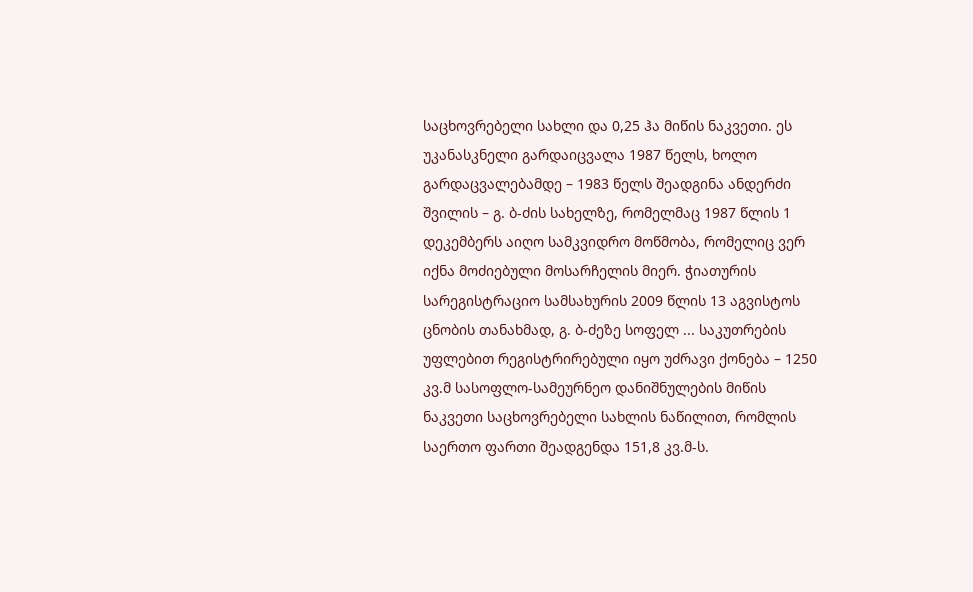საცხოვრებელი სახლი და 0,25 ჰა მიწის ნაკვეთი. ეს უკანასკნელი გარდაიცვალა 1987 წელს, ხოლო გარდაცვალებამდე – 1983 წელს შეადგინა ანდერძი შვილის – გ. ბ-ძის სახელზე, რომელმაც 1987 წლის 1 დეკემბერს აიღო სამკვიდრო მოწმობა, რომელიც ვერ იქნა მოძიებული მოსარჩელის მიერ. ჭიათურის სარეგისტრაციო სამსახურის 2009 წლის 13 აგვისტოს ცნობის თანახმად, გ. ბ-ძეზე სოფელ ... საკუთრების უფლებით რეგისტრირებული იყო უძრავი ქონება – 1250 კვ.მ სასოფლო-სამეურნეო დანიშნულების მიწის ნაკვეთი საცხოვრებელი სახლის ნაწილით, რომლის საერთო ფართი შეადგენდა 151,8 კვ.მ-ს.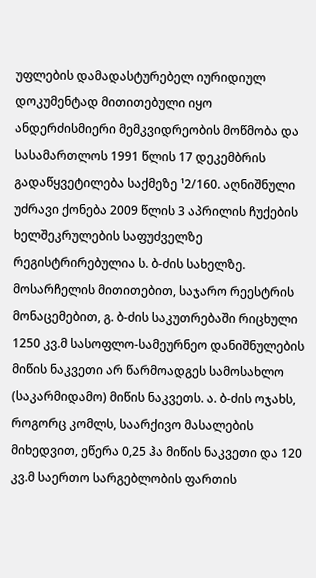უფლების დამადასტურებელ იურიდიულ დოკუმენტად მითითებული იყო ანდერძისმიერი მემკვიდრეობის მოწმობა და სასამართლოს 1991 წლის 17 დეკემბრის გადაწყვეტილება საქმეზე ¹2/160. აღნიშნული უძრავი ქონება 2009 წლის 3 აპრილის ჩუქების ხელშეკრულების საფუძველზე რეგისტრირებულია ს. ბ-ძის სახელზე.
მოსარჩელის მითითებით, საჯარო რეესტრის მონაცემებით, გ. ბ-ძის საკუთრებაში რიცხული 1250 კვ.მ სასოფლო-სამეურნეო დანიშნულების მიწის ნაკვეთი არ წარმოადგეს სამოსახლო (საკარმიდამო) მიწის ნაკვეთს. ა. ბ-ძის ოჯახს, როგორც კომლს, საარქივო მასალების მიხედვით, ეწერა 0,25 ჰა მიწის ნაკვეთი და 120 კვ.მ საერთო სარგებლობის ფართის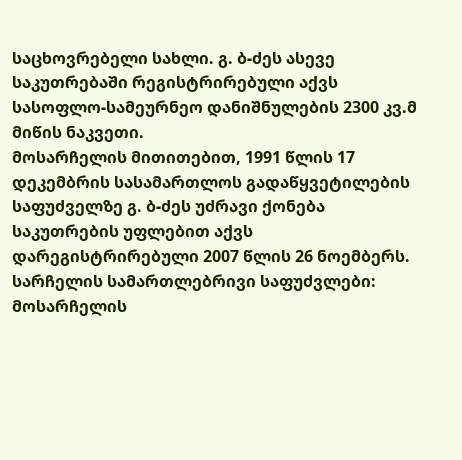საცხოვრებელი სახლი. გ. ბ-ძეს ასევე საკუთრებაში რეგისტრირებული აქვს სასოფლო-სამეურნეო დანიშნულების 2300 კვ.მ მიწის ნაკვეთი.
მოსარჩელის მითითებით, 1991 წლის 17 დეკემბრის სასამართლოს გადაწყვეტილების საფუძველზე გ. ბ-ძეს უძრავი ქონება საკუთრების უფლებით აქვს დარეგისტრირებული 2007 წლის 26 ნოემბერს.
სარჩელის სამართლებრივი საფუძვლები:
მოსარჩელის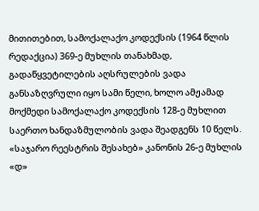მითითებით, სამოქალაქო კოდექსის (1964 წლის რედაქცია) 369-ე მუხლის თანახმად, გადაწყვეტილების აღსრულების ვადა განსაზღვრული იყო სამი წელი, ხოლო ამჟამად მოქმედი სამოქალაქო კოდექსის 128-ე მუხლით საერთო ხანდაზმულობის ვადა შეადგენს 10 წელს. «საჯარო რეესტრის შესახებ» კანონის 26-ე მუხლის «დ»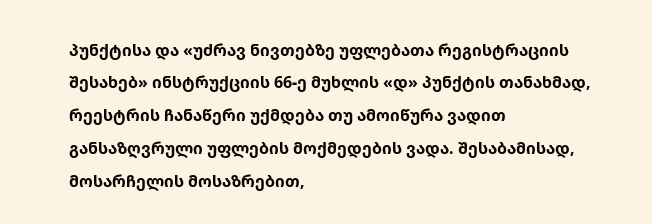პუნქტისა და «უძრავ ნივთებზე უფლებათა რეგისტრაციის შესახებ» ინსტრუქციის 66-ე მუხლის «დ» პუნქტის თანახმად, რეესტრის ჩანაწერი უქმდება თუ ამოიწურა ვადით განსაზღვრული უფლების მოქმედების ვადა. შესაბამისად, მოსარჩელის მოსაზრებით,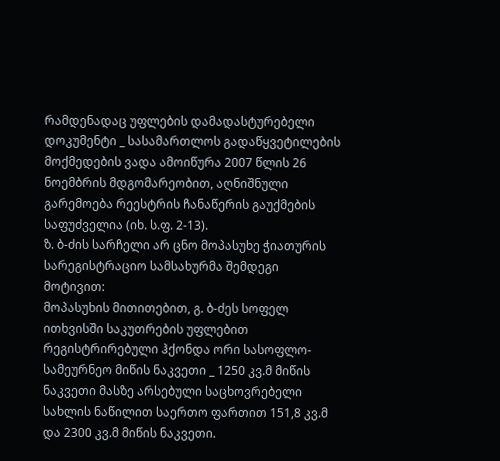რამდენადაც უფლების დამადასტურებელი დოკუმენტი _ სასამართლოს გადაწყვეტილების მოქმედების ვადა ამოიწურა 2007 წლის 26 ნოემბრის მდგომარეობით, აღნიშნული გარემოება რეესტრის ჩანაწერის გაუქმების საფუძველია (იხ. ს.ფ. 2-13).
ზ. ბ-ძის სარჩელი არ ცნო მოპასუხე ჭიათურის სარეგისტრაციო სამსახურმა შემდეგი მოტივით:
მოპასუხის მითითებით, გ. ბ-ძეს სოფელ ითხვისში საკუთრების უფლებით რეგისტრირებული ჰქონდა ორი სასოფლო-სამეურნეო მიწის ნაკვეთი _ 1250 კვ.მ მიწის ნაკვეთი მასზე არსებული საცხოვრებელი სახლის ნაწილით საერთო ფართით 151,8 კვ.მ და 2300 კვ.მ მიწის ნაკვეთი.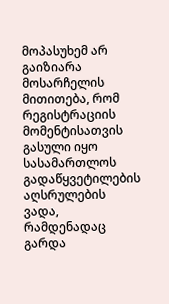მოპასუხემ არ გაიზიარა მოსარჩელის მითითება, რომ რეგისტრაციის მომენტისათვის გასული იყო სასამართლოს გადაწყვეტილების აღსრულების ვადა, რამდენადაც გარდა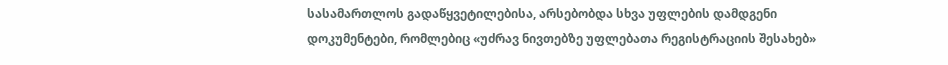სასამართლოს გადაწყვეტილებისა, არსებობდა სხვა უფლების დამდგენი დოკუმენტები, რომლებიც «უძრავ ნივთებზე უფლებათა რეგისტრაციის შესახებ»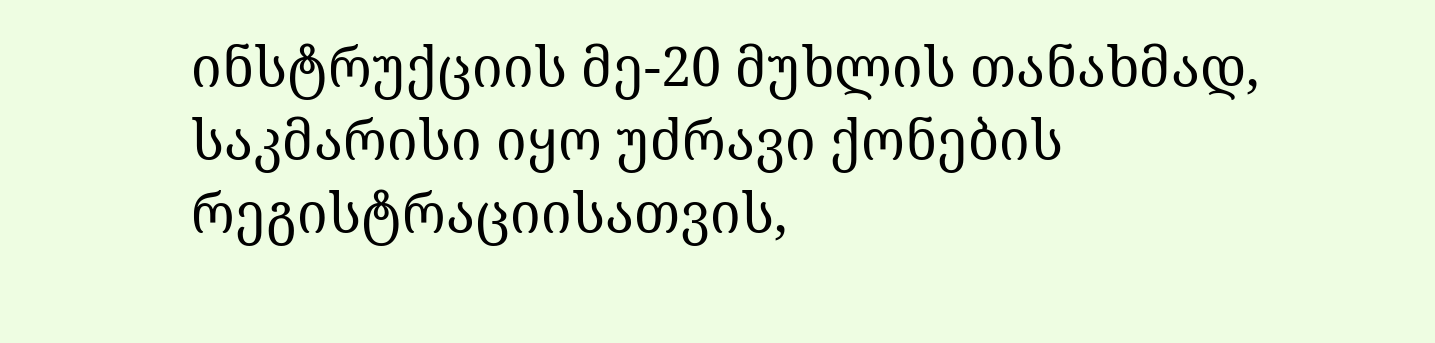ინსტრუქციის მე-20 მუხლის თანახმად, საკმარისი იყო უძრავი ქონების რეგისტრაციისათვის,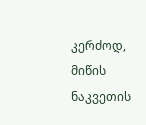კერძოდ, მიწის ნაკვეთის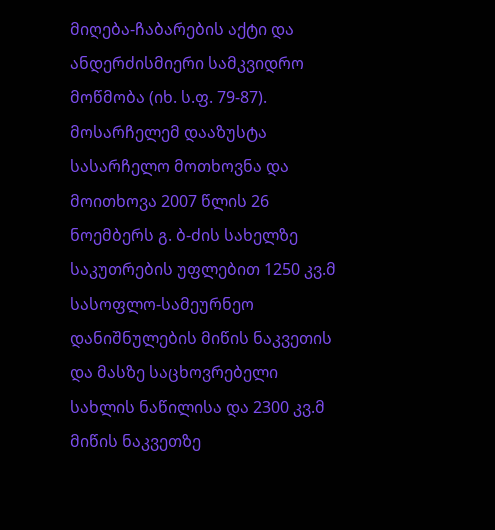მიღება-ჩაბარების აქტი და ანდერძისმიერი სამკვიდრო მოწმობა (იხ. ს.ფ. 79-87).
მოსარჩელემ დააზუსტა სასარჩელო მოთხოვნა და მოითხოვა 2007 წლის 26 ნოემბერს გ. ბ-ძის სახელზე საკუთრების უფლებით 1250 კვ.მ სასოფლო-სამეურნეო დანიშნულების მიწის ნაკვეთის და მასზე საცხოვრებელი სახლის ნაწილისა და 2300 კვ.მ მიწის ნაკვეთზე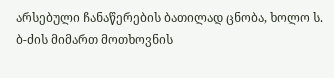არსებული ჩანაწერების ბათილად ცნობა, ხოლო ს. ბ-ძის მიმართ მოთხოვნის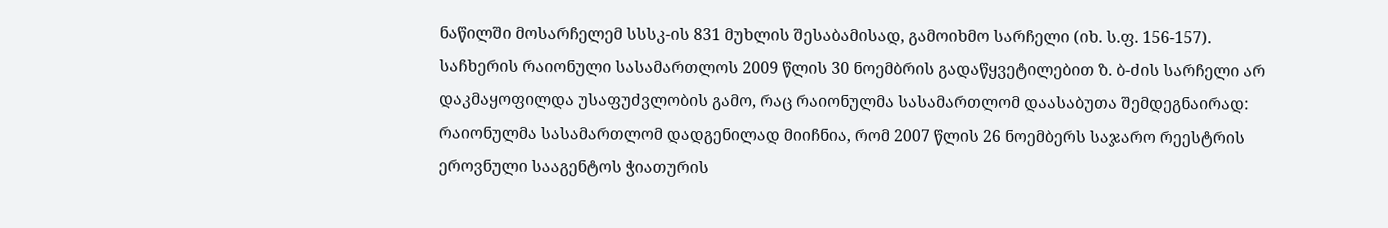ნაწილში მოსარჩელემ სსსკ-ის 831 მუხლის შესაბამისად, გამოიხმო სარჩელი (იხ. ს.ფ. 156-157).
საჩხერის რაიონული სასამართლოს 2009 წლის 30 ნოემბრის გადაწყვეტილებით ზ. ბ-ძის სარჩელი არ დაკმაყოფილდა უსაფუძვლობის გამო, რაც რაიონულმა სასამართლომ დაასაბუთა შემდეგნაირად:
რაიონულმა სასამართლომ დადგენილად მიიჩნია, რომ 2007 წლის 26 ნოემბერს საჯარო რეესტრის ეროვნული სააგენტოს ჭიათურის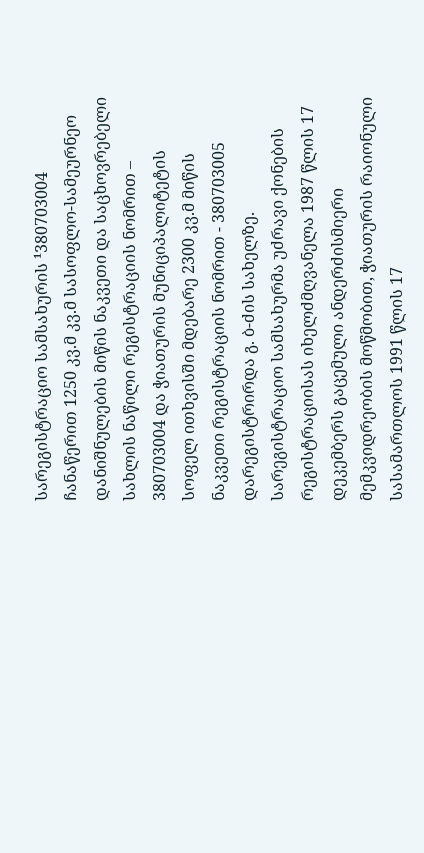სარეგისტრაციო სამსახურის ¹380703004 ჩანაწერით 1250 კვ.მ კვ.მ სასოფლო-სამეურნეო დანიშნულების მიწის ნაკვეთი და საცხოვრებელი სახლის ნაწილი რეგისტრაციის ნომრით – 380703004 და ჭიათურის მუნიციპალიტეტის სოფელ ითხვისში მდებარე 2300 კვ.მ მიწის ნაკვეთი რეგისტრაციის ნომრით - 380703005 დარეგისტრირდა გ. ბ-ძის სახელზე. სარეგისტრაციო სამსახურმა უძრავი ქონების რეგისტრაციისას იხელძმღვანელა 1987 წლის 17 დეკემბერს გაცემული ანდერძისმიერი მემკვიდრეობის მოწმობით, ჭიათურის რაიონული სასამართლოს 1991 წლის 17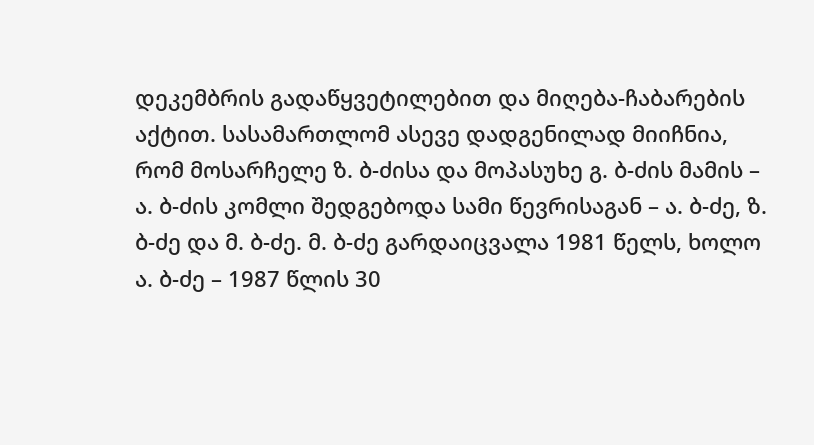დეკემბრის გადაწყვეტილებით და მიღება-ჩაბარების აქტით. სასამართლომ ასევე დადგენილად მიიჩნია, რომ მოსარჩელე ზ. ბ-ძისა და მოპასუხე გ. ბ-ძის მამის – ა. ბ-ძის კომლი შედგებოდა სამი წევრისაგან – ა. ბ-ძე, ზ. ბ-ძე და მ. ბ-ძე. მ. ბ-ძე გარდაიცვალა 1981 წელს, ხოლო ა. ბ-ძე – 1987 წლის 30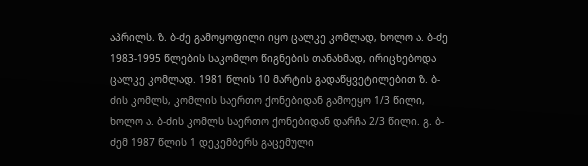აპრილს. ზ. ბ-ძე გამოყოფილი იყო ცალკე კომლად, ხოლო ა. ბ-ძე 1983-1995 წლების საკომლო წიგნების თანახმად, ირიცხებოდა ცალკე კომლად. 1981 წლის 10 მარტის გადაწყვეტილებით ზ. ბ-ძის კომლს, კომლის საერთო ქონებიდან გამოეყო 1/3 წილი, ხოლო ა. ბ-ძის კომლს საერთო ქონებიდან დარჩა 2/3 წილი. გ. ბ-ძემ 1987 წლის 1 დეკემბერს გაცემული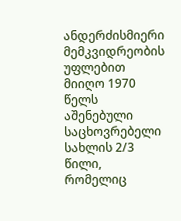ანდერძისმიერი მემკვიდრეობის უფლებით მიიღო 1970 წელს აშენებული საცხოვრებელი სახლის 2/3 წილი, რომელიც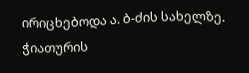ირიცხებოდა ა. ბ-ძის სახელზე. ჭიათურის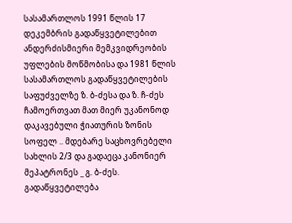სასამართლოს 1991 წლის 17 დეკემბრის გადაწყვეტილებით ანდერძისმიერი მემკვიდრეობის უფლების მოწმობისა და 1981 წლის სასამართლოს გადაწყვეტილების საფუძველზე ზ. ბ-ძესა და ზ. ჩ-ძეს ჩამოერთვათ მათ მიერ უკანონოდ დაკავებული ჭიათურის ზონის სოფელ .. მდებარე საცხოვრებელი სახლის 2/3 და გადაეცა კანონიერ მეპატრონეს _ გ. ბ-ძეს. გადაწყვეტილება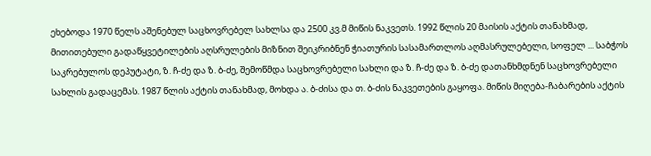ეხებოდა 1970 წელს აშენებულ საცხოვრებელ სახლსა და 2500 კვ.მ მიწის ნაკვეთს. 1992 წლის 20 მაისის აქტის თანახმად, მითითებული გადაწყვეტილების აღსრულების მიზნით შეიკრიბნენ ჭიათურის სასამართლოს აღმასრულებელი, სოფელ ... საბჭოს საკრებულოს დეპუტატი, ზ. ჩ-ძე და ზ. ბ-ძე, შემოწმდა საცხოვრებელი სახლი და ზ. ჩ-ძე და ზ. ბ-ძე დათანხმდნენ საცხოვრებელი სახლის გადაცემას. 1987 წლის აქტის თანახმად, მოხდა ა. ბ-ძისა და თ. ბ-ძის ნაკვეთების გაყოფა. მიწის მიღება-ჩაბარების აქტის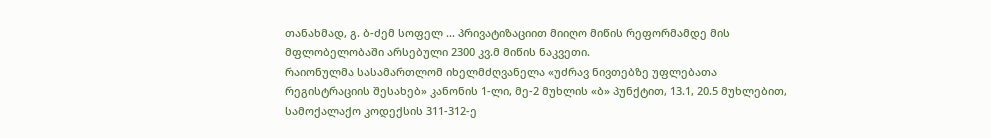თანახმად, გ. ბ-ძემ სოფელ ... პრივატიზაციით მიიღო მიწის რეფორმამდე მის მფლობელობაში არსებული 2300 კვ.მ მიწის ნაკვეთი.
რაიონულმა სასამართლომ იხელმძღვანელა «უძრავ ნივთებზე უფლებათა რეგისტრაციის შესახებ» კანონის 1-ლი, მე-2 მუხლის «ბ» პუნქტით, 13.1, 20.5 მუხლებით, სამოქალაქო კოდექსის 311-312-ე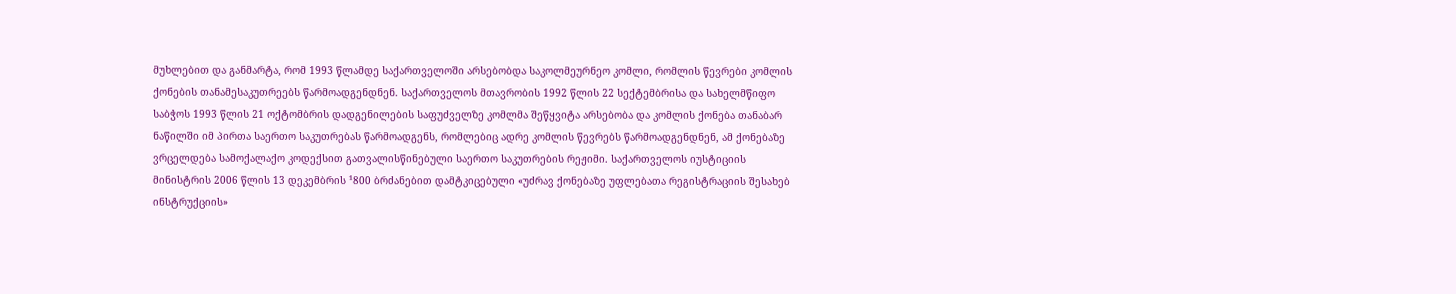მუხლებით და განმარტა, რომ 1993 წლამდე საქართველოში არსებობდა საკოლმეურნეო კომლი, რომლის წევრები კომლის ქონების თანამესაკუთრეებს წარმოადგენდნენ. საქართველოს მთავრობის 1992 წლის 22 სექტემბრისა და სახელმწიფო საბჭოს 1993 წლის 21 ოქტომბრის დადგენილების საფუძველზე კომლმა შეწყვიტა არსებობა და კომლის ქონება თანაბარ ნაწილში იმ პირთა საერთო საკუთრებას წარმოადგენს, რომლებიც ადრე კომლის წევრებს წარმოადგენდნენ, ამ ქონებაზე ვრცელდება სამოქალაქო კოდექსით გათვალისწინებული საერთო საკუთრების რეჟიმი. საქართველოს იუსტიციის მინისტრის 2006 წლის 13 დეკემბრის ¹800 ბრძანებით დამტკიცებული «უძრავ ქონებაზე უფლებათა რეგისტრაციის შესახებ ინსტრუქციის»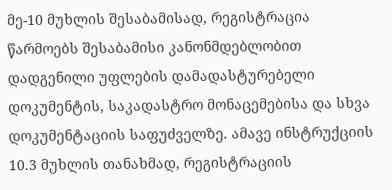მე-10 მუხლის შესაბამისად, რეგისტრაცია წარმოებს შესაბამისი კანონმდებლობით დადგენილი უფლების დამადასტურებელი დოკუმენტის, საკადასტრო მონაცემებისა და სხვა დოკუმენტაციის საფუძველზე. ამავე ინსტრუქციის 10.3 მუხლის თანახმად, რეგისტრაციის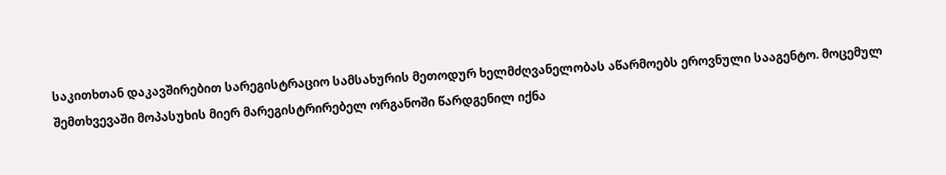საკითხთან დაკავშირებით სარეგისტრაციო სამსახურის მეთოდურ ხელმძღვანელობას აწარმოებს ეროვნული სააგენტო. მოცემულ შემთხვევაში მოპასუხის მიერ მარეგისტრირებელ ორგანოში წარდგენილ იქნა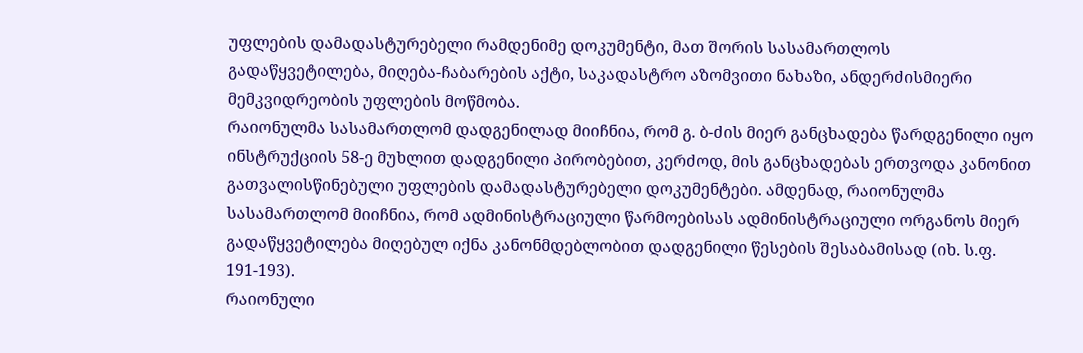უფლების დამადასტურებელი რამდენიმე დოკუმენტი, მათ შორის სასამართლოს გადაწყვეტილება, მიღება-ჩაბარების აქტი, საკადასტრო აზომვითი ნახაზი, ანდერძისმიერი მემკვიდრეობის უფლების მოწმობა.
რაიონულმა სასამართლომ დადგენილად მიიჩნია, რომ გ. ბ-ძის მიერ განცხადება წარდგენილი იყო ინსტრუქციის 58-ე მუხლით დადგენილი პირობებით, კერძოდ, მის განცხადებას ერთვოდა კანონით გათვალისწინებული უფლების დამადასტურებელი დოკუმენტები. ამდენად, რაიონულმა სასამართლომ მიიჩნია, რომ ადმინისტრაციული წარმოებისას ადმინისტრაციული ორგანოს მიერ გადაწყვეტილება მიღებულ იქნა კანონმდებლობით დადგენილი წესების შესაბამისად (იხ. ს.ფ. 191-193).
რაიონული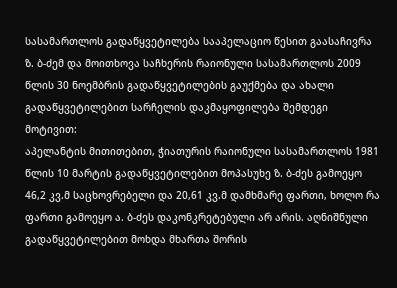სასამართლოს გადაწყვეტილება სააპელაციო წესით გაასაჩივრა ზ. ბ-ძემ და მოითხოვა საჩხერის რაიონული სასამართლოს 2009 წლის 30 ნოემბრის გადაწყვეტილების გაუქმება და ახალი გადაწყვეტილებით სარჩელის დაკმაყოფილება შემდეგი მოტივით:
აპელანტის მითითებით, ჭიათურის რაიონული სასამართლოს 1981 წლის 10 მარტის გადაწყვეტილებით მოპასუხე ზ. ბ-ძეს გამოეყო 46,2 კვ.მ საცხოვრებელი და 20,61 კვ.მ დამხმარე ფართი, ხოლო რა ფართი გამოეყო ა. ბ-ძეს დაკონკრეტებული არ არის. აღნიშნული გადაწყვეტილებით მოხდა მხართა შორის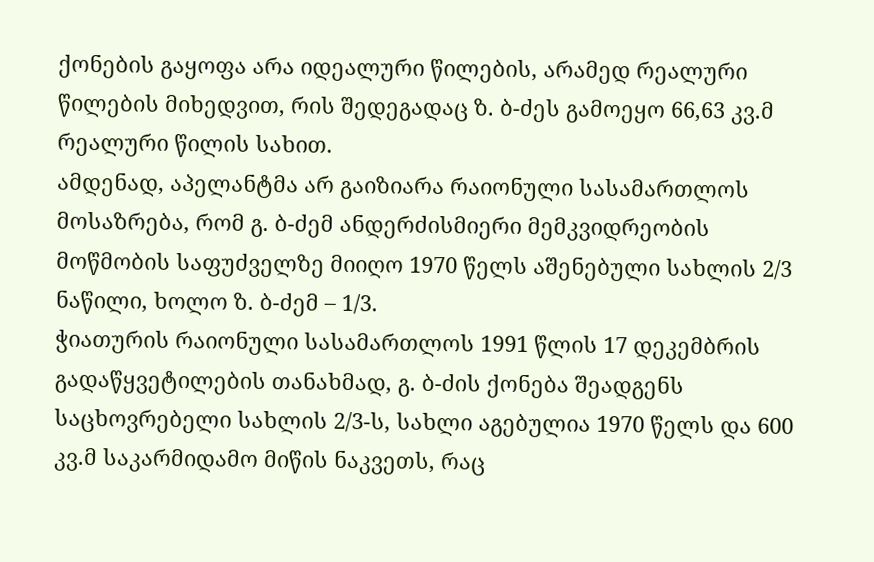ქონების გაყოფა არა იდეალური წილების, არამედ რეალური წილების მიხედვით, რის შედეგადაც ზ. ბ-ძეს გამოეყო 66,63 კვ.მ რეალური წილის სახით.
ამდენად, აპელანტმა არ გაიზიარა რაიონული სასამართლოს მოსაზრება, რომ გ. ბ-ძემ ანდერძისმიერი მემკვიდრეობის მოწმობის საფუძველზე მიიღო 1970 წელს აშენებული სახლის 2/3 ნაწილი, ხოლო ზ. ბ-ძემ – 1/3.
ჭიათურის რაიონული სასამართლოს 1991 წლის 17 დეკემბრის გადაწყვეტილების თანახმად, გ. ბ-ძის ქონება შეადგენს საცხოვრებელი სახლის 2/3-ს, სახლი აგებულია 1970 წელს და 600 კვ.მ საკარმიდამო მიწის ნაკვეთს, რაც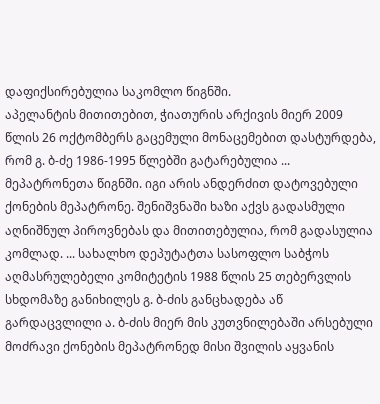დაფიქსირებულია საკომლო წიგნში.
აპელანტის მითითებით, ჭიათურის არქივის მიერ 2009 წლის 26 ოქტომბერს გაცემული მონაცემებით დასტურდება, რომ გ. ბ-ძე 1986-1995 წლებში გატარებულია ... მეპატრონეთა წიგნში. იგი არის ანდერძით დატოვებული ქონების მეპატრონე. შენიშვნაში ხაზი აქვს გადასმული აღნიშნულ პიროვნებას და მითითებულია, რომ გადასულია კომლად. ... სახალხო დეპუტატთა სასოფლო საბჭოს აღმასრულებელი კომიტეტის 1988 წლის 25 თებერვლის სხდომაზე განიხილეს გ. ბ-ძის განცხადება აწ გარდაცვლილი ა. ბ-ძის მიერ მის კუთვნილებაში არსებული მოძრავი ქონების მეპატრონედ მისი შვილის აყვანის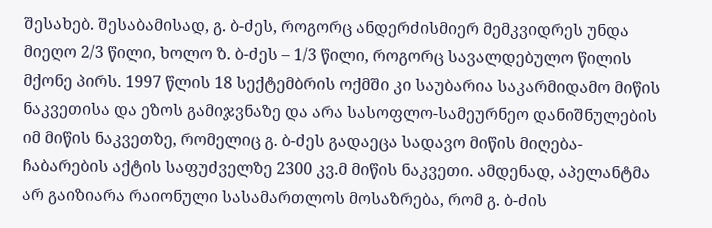შესახებ. შესაბამისად, გ. ბ-ძეს, როგორც ანდერძისმიერ მემკვიდრეს უნდა მიეღო 2/3 წილი, ხოლო ზ. ბ-ძეს – 1/3 წილი, როგორც სავალდებულო წილის მქონე პირს. 1997 წლის 18 სექტემბრის ოქმში კი საუბარია საკარმიდამო მიწის ნაკვეთისა და ეზოს გამიჯვნაზე და არა სასოფლო-სამეურნეო დანიშნულების იმ მიწის ნაკვეთზე, რომელიც გ. ბ-ძეს გადაეცა სადავო მიწის მიღება-ჩაბარების აქტის საფუძველზე 2300 კვ.მ მიწის ნაკვეთი. ამდენად, აპელანტმა არ გაიზიარა რაიონული სასამართლოს მოსაზრება, რომ გ. ბ-ძის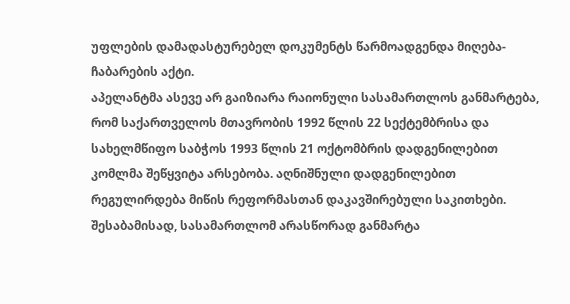უფლების დამადასტურებელ დოკუმენტს წარმოადგენდა მიღება-ჩაბარების აქტი.
აპელანტმა ასევე არ გაიზიარა რაიონული სასამართლოს განმარტება, რომ საქართველოს მთავრობის 1992 წლის 22 სექტემბრისა და სახელმწიფო საბჭოს 1993 წლის 21 ოქტომბრის დადგენილებით კომლმა შეწყვიტა არსებობა. აღნიშნული დადგენილებით რეგულირდება მიწის რეფორმასთან დაკავშირებული საკითხები. შესაბამისად, სასამართლომ არასწორად განმარტა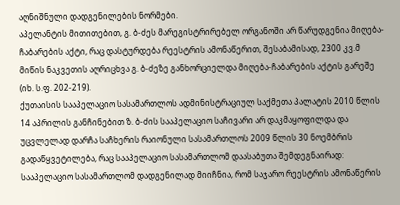აღნიშნული დადგენილების ნორმები.
აპელანტის მითითებით, გ. ბ-ძეს მარეგისტრირებელ ორგანოში არ წარუდგენია მიღება-ჩაბარების აქტი, რაც დასტურდება რეესტრის ამონაწერით, შესაბამისად, 2300 კვ.მ მიწის ნაკვეთის აღრიცხვა გ. ბ-ძეზე განხორციელდა მიღება-ჩაბარების აქტის გარეშე (იხ. ს.ფ. 202-219).
ქუთაისის სააპელაციო სასამართლოს ადმინისტრაციულ საქმეთა პალატის 2010 წლის 14 აპრილის განჩინებით ზ. ბ-ძის სააპელაციო საჩივარი არ დაკმაყოფილდა და უცვლელად დარჩა საჩხერის რაიონული სასამართლოს 2009 წლის 30 ნოემბრის გადაწყვეტილება, რაც სააპელაციო სასამართლომ დაასაბუთა შემდეგნაირად:
სააპელაციო სასამართლომ დადგენილად მიიჩნია, რომ საჯარო რეესტრის ამონაწერის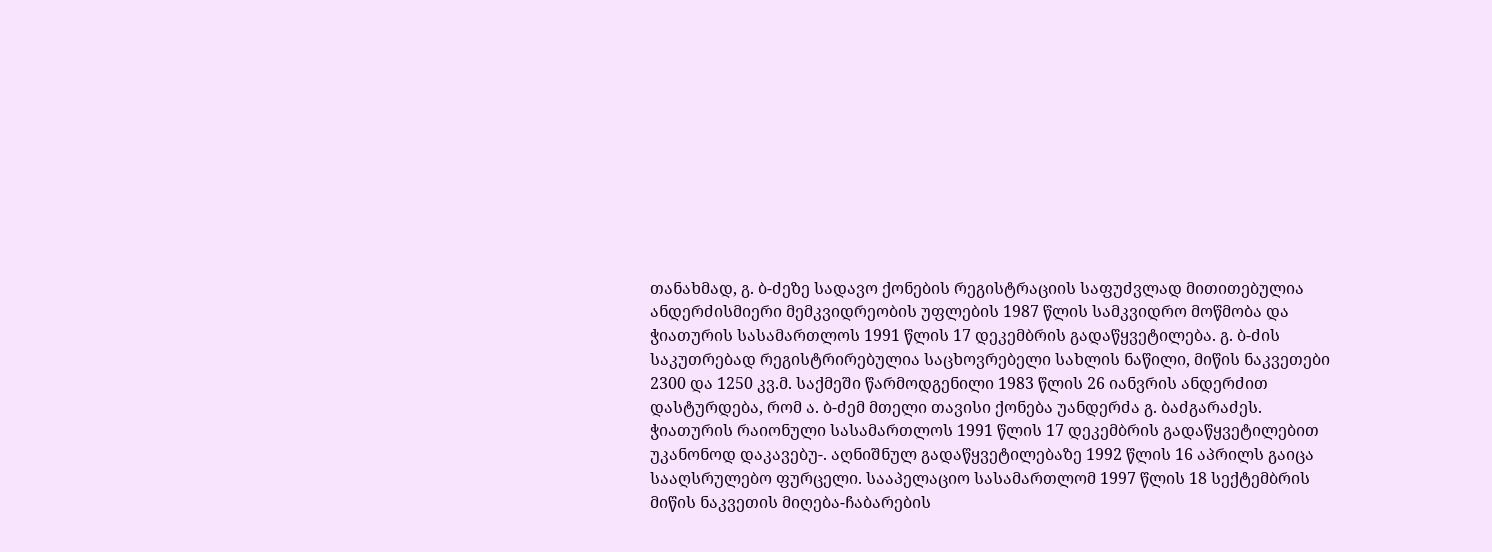თანახმად, გ. ბ-ძეზე სადავო ქონების რეგისტრაციის საფუძვლად მითითებულია ანდერძისმიერი მემკვიდრეობის უფლების 1987 წლის სამკვიდრო მოწმობა და ჭიათურის სასამართლოს 1991 წლის 17 დეკემბრის გადაწყვეტილება. გ. ბ-ძის საკუთრებად რეგისტრირებულია საცხოვრებელი სახლის ნაწილი, მიწის ნაკვეთები 2300 და 1250 კვ.მ. საქმეში წარმოდგენილი 1983 წლის 26 იანვრის ანდერძით დასტურდება, რომ ა. ბ-ძემ მთელი თავისი ქონება უანდერძა გ. ბაძგარაძეს. ჭიათურის რაიონული სასამართლოს 1991 წლის 17 დეკემბრის გადაწყვეტილებით უკანონოდ დაკავებუ-. აღნიშნულ გადაწყვეტილებაზე 1992 წლის 16 აპრილს გაიცა სააღსრულებო ფურცელი. სააპელაციო სასამართლომ 1997 წლის 18 სექტემბრის მიწის ნაკვეთის მიღება-ჩაბარების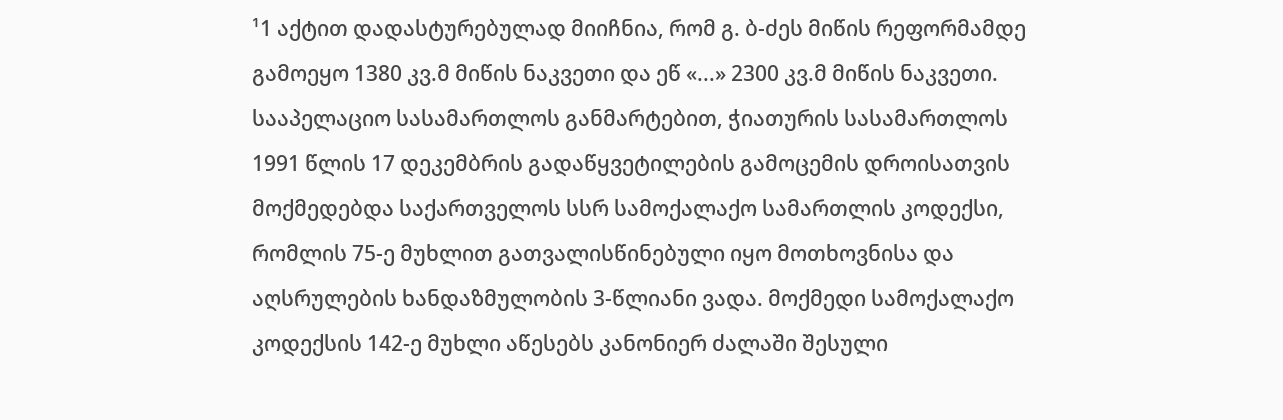¹1 აქტით დადასტურებულად მიიჩნია, რომ გ. ბ-ძეს მიწის რეფორმამდე გამოეყო 1380 კვ.მ მიწის ნაკვეთი და ეწ «...» 2300 კვ.მ მიწის ნაკვეთი.
სააპელაციო სასამართლოს განმარტებით, ჭიათურის სასამართლოს 1991 წლის 17 დეკემბრის გადაწყვეტილების გამოცემის დროისათვის მოქმედებდა საქართველოს სსრ სამოქალაქო სამართლის კოდექსი, რომლის 75-ე მუხლით გათვალისწინებული იყო მოთხოვნისა და აღსრულების ხანდაზმულობის 3-წლიანი ვადა. მოქმედი სამოქალაქო კოდექსის 142-ე მუხლი აწესებს კანონიერ ძალაში შესული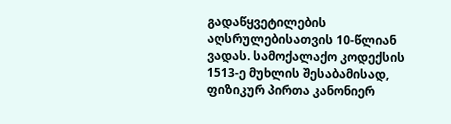გადაწყვეტილების აღსრულებისათვის 10-წლიან ვადას. სამოქალაქო კოდექსის 1513-ე მუხლის შესაბამისად, ფიზიკურ პირთა კანონიერ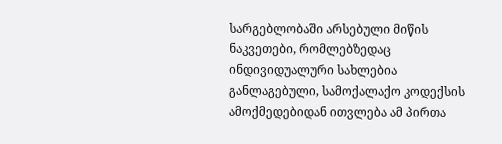სარგებლობაში არსებული მიწის ნაკვეთები, რომლებზედაც ინდივიდუალური სახლებია განლაგებული, სამოქალაქო კოდექსის ამოქმედებიდან ითვლება ამ პირთა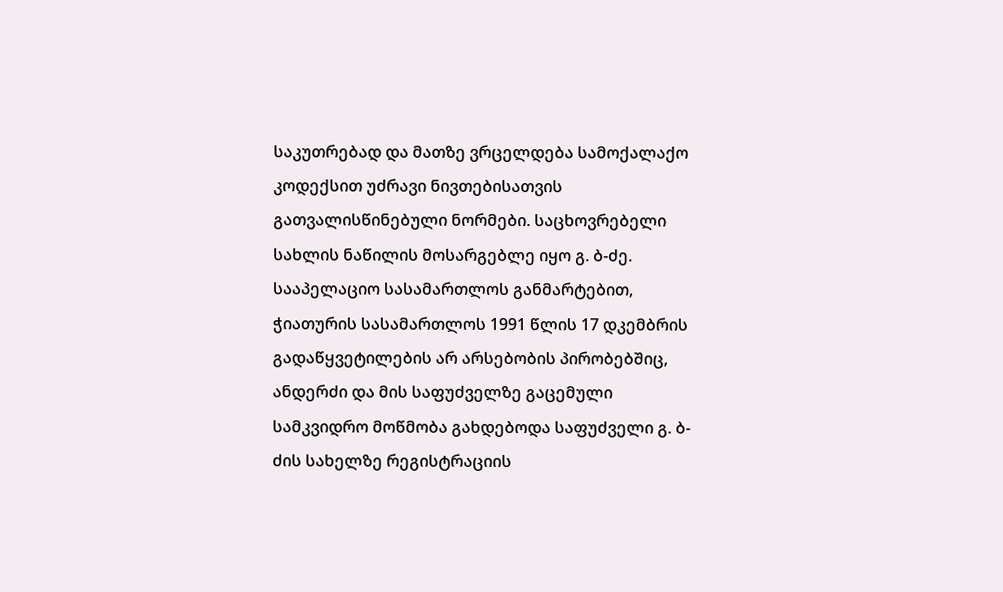საკუთრებად და მათზე ვრცელდება სამოქალაქო კოდექსით უძრავი ნივთებისათვის გათვალისწინებული ნორმები. საცხოვრებელი სახლის ნაწილის მოსარგებლე იყო გ. ბ-ძე.
სააპელაციო სასამართლოს განმარტებით, ჭიათურის სასამართლოს 1991 წლის 17 დკემბრის გადაწყვეტილების არ არსებობის პირობებშიც, ანდერძი და მის საფუძველზე გაცემული სამკვიდრო მოწმობა გახდებოდა საფუძველი გ. ბ-ძის სახელზე რეგისტრაციის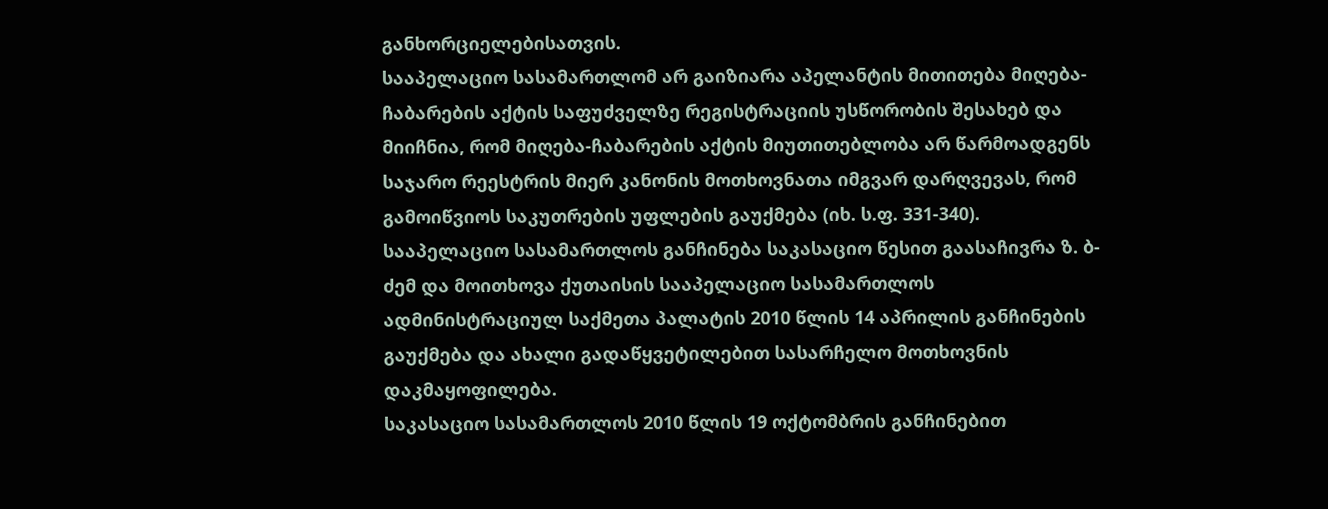განხორციელებისათვის.
სააპელაციო სასამართლომ არ გაიზიარა აპელანტის მითითება მიღება-ჩაბარების აქტის საფუძველზე რეგისტრაციის უსწორობის შესახებ და მიიჩნია, რომ მიღება-ჩაბარების აქტის მიუთითებლობა არ წარმოადგენს საჯარო რეესტრის მიერ კანონის მოთხოვნათა იმგვარ დარღვევას, რომ გამოიწვიოს საკუთრების უფლების გაუქმება (იხ. ს.ფ. 331-340).
სააპელაციო სასამართლოს განჩინება საკასაციო წესით გაასაჩივრა ზ. ბ-ძემ და მოითხოვა ქუთაისის სააპელაციო სასამართლოს ადმინისტრაციულ საქმეთა პალატის 2010 წლის 14 აპრილის განჩინების გაუქმება და ახალი გადაწყვეტილებით სასარჩელო მოთხოვნის დაკმაყოფილება.
საკასაციო სასამართლოს 2010 წლის 19 ოქტომბრის განჩინებით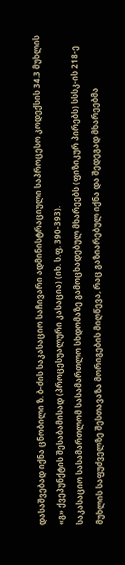დასაშვებად იქნა ცნობილი ზ. ბ-ძის საკასაციო საჩივარი ადმინისტრაციული საპროცესო კოდექსის 34.3 მუხლის «გ» ქვეპუნქტის შესაბამისად (პროცესუალური კასაცია) (იხ. ს.ფ. 390-393).
საკასაციო სასამართლომ სასამართლო სხდომაზე გამოცხადებულ მხარეებს (ფიზიკურ პირებს) სსსკ-ის 218-ე მუხლის საფუძველზე შესთავაზა მორიგების მიღწევა, რაც გაზიარებულ იქნა და შედეგად მხარეებმა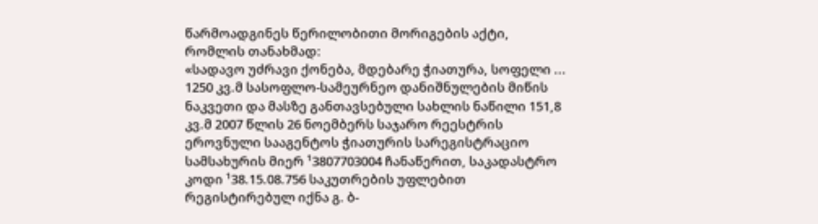წარმოადგინეს წერილობითი მორიგების აქტი, რომლის თანახმად:
«სადავო უძრავი ქონება, მდებარე ჭიათურა, სოფელი ... 1250 კვ.მ სასოფლო-სამეურნეო დანიშნულების მიწის ნაკვეთი და მასზე განთავსებული სახლის ნაწილი 151,8 კვ.მ 2007 წლის 26 ნოემბერს საჯარო რეესტრის ეროვნული სააგენტოს ჭიათურის სარეგისტრაციო სამსახურის მიერ ¹3807703004 ჩანაწერით, საკადასტრო კოდი ¹38.15.08.756 საკუთრების უფლებით რეგისტირებულ იქნა გ. ბ-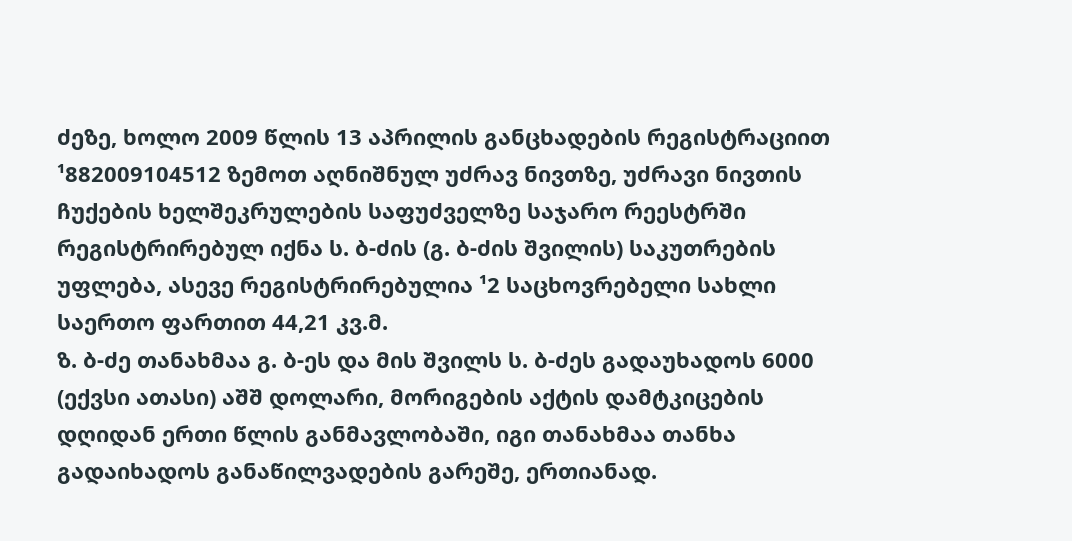ძეზე, ხოლო 2009 წლის 13 აპრილის განცხადების რეგისტრაციით ¹882009104512 ზემოთ აღნიშნულ უძრავ ნივთზე, უძრავი ნივთის ჩუქების ხელშეკრულების საფუძველზე საჯარო რეესტრში რეგისტრირებულ იქნა ს. ბ-ძის (გ. ბ-ძის შვილის) საკუთრების უფლება, ასევე რეგისტრირებულია ¹2 საცხოვრებელი სახლი საერთო ფართით 44,21 კვ.მ.
ზ. ბ-ძე თანახმაა გ. ბ-ეს და მის შვილს ს. ბ-ძეს გადაუხადოს 6000 (ექვსი ათასი) აშშ დოლარი, მორიგების აქტის დამტკიცების დღიდან ერთი წლის განმავლობაში, იგი თანახმაა თანხა გადაიხადოს განაწილვადების გარეშე, ერთიანად.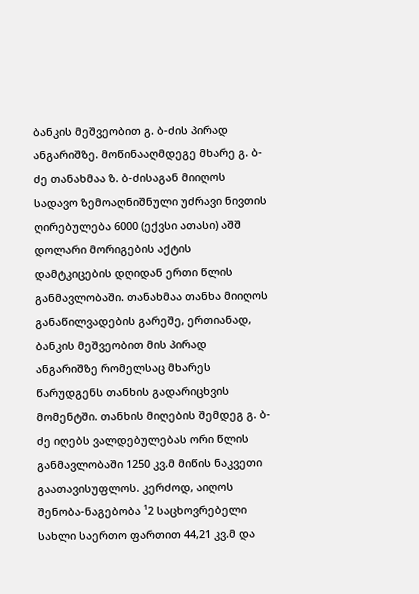ბანკის მეშვეობით გ. ბ-ძის პირად ანგარიშზე. მოწინააღმდეგე მხარე გ. ბ-ძე თანახმაა ზ. ბ-ძისაგან მიიღოს სადავო ზემოაღნიშნული უძრავი ნივთის ღირებულება 6000 (ექვსი ათასი) აშშ დოლარი მორიგების აქტის დამტკიცების დღიდან ერთი წლის განმავლობაში. თანახმაა თანხა მიიღოს განაწილვადების გარეშე, ერთიანად, ბანკის მეშვეობით მის პირად ანგარიშზე რომელსაც მხარეს წარუდგენს თანხის გადარიცხვის მომენტში. თანხის მიღების შემდეგ გ. ბ-ძე იღებს ვალდებულებას ორი წლის განმავლობაში 1250 კვ.მ მიწის ნაკვეთი გაათავისუფლოს. კერძოდ, აიღოს შენობა-ნაგებობა ¹2 საცხოვრებელი სახლი საერთო ფართით 44,21 კვ.მ და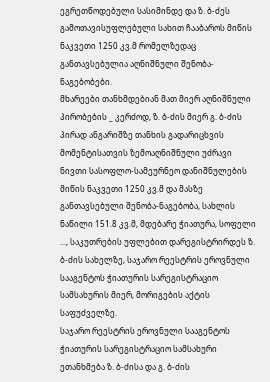ეგრეთწოდებული სასიმინდე და ზ. ბ-ძეს გამოთავისუფლებული სახით ჩააბაროს მიწის ნაკვეთი 1250 კვ.მ რომელზედაც განთავსებულია აღნიშნული შენობა-ნაგებობები.
მხარეები თანხმდებიან მათ მიერ აღნიშნული პირობების _ კერძოდ, ზ. ბ-ძის მიერ გ. ბ-ძის პირად ანგარიშზე თანხის გადარიცხვის მომენტისათვის ზემოაღნიშნული უძრავი ნივთი სასოფლო-სამეურნეო დანიშნულების მიწის ნაკვეთი 1250 კვ.მ და მასზე განთავსებული შენობა-ნაგებობა, სახლის ნაწილი 151.8 კვ.მ, მდებარე ჭიათურა, სოფელი ..., საკუთრების უფლებით დარეგისტრირდეს ზ. ბ-ძის სახელზე, საჯარო რეესტრის ეროვნული სააგენტოს ჭიათურის სარეგისტრაციო სამსახურის მიერ, მორიგების აქტის საფუძველზე.
საჯარო რეესტრის ეროვნული სააგენტოს ჭიათურის სარეგისტრაციო სამსახური ეთანხმება ზ. ბ-ძისა და გ. ბ-ძის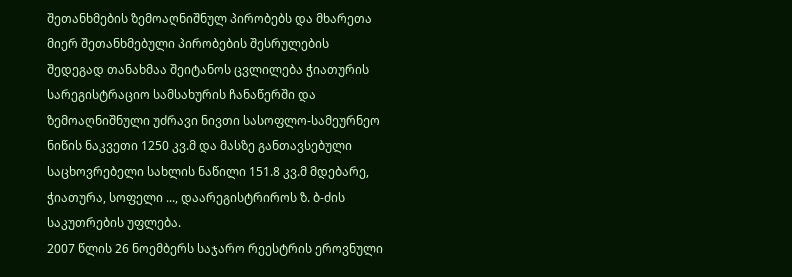შეთანხმების ზემოაღნიშნულ პირობებს და მხარეთა მიერ შეთანხმებული პირობების შესრულების შედეგად თანახმაა შეიტანოს ცვლილება ჭიათურის სარეგისტრაციო სამსახურის ჩანაწერში და ზემოაღნიშნული უძრავი ნივთი სასოფლო-სამეურნეო ნიწის ნაკვეთი 1250 კვ.მ და მასზე განთავსებული საცხოვრებელი სახლის ნაწილი 151.8 კვ.მ მდებარე, ჭიათურა, სოფელი ..., დაარეგისტრიროს ზ. ბ-ძის საკუთრების უფლება.
2007 წლის 26 ნოემბერს საჯარო რეესტრის ეროვნული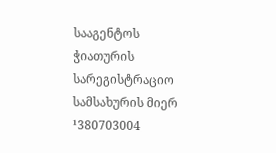სააგენტოს ჭიათურის სარეგისტრაციო სამსახურის მიერ ¹380703004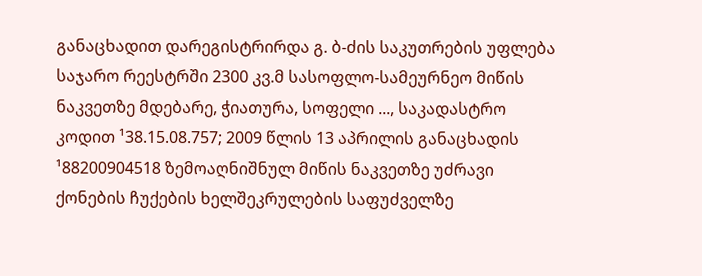განაცხადით დარეგისტრირდა გ. ბ-ძის საკუთრების უფლება საჯარო რეესტრში 2300 კვ.მ სასოფლო-სამეურნეო მიწის ნაკვეთზე მდებარე, ჭიათურა, სოფელი ..., საკადასტრო კოდით ¹38.15.08.757; 2009 წლის 13 აპრილის განაცხადის ¹88200904518 ზემოაღნიშნულ მიწის ნაკვეთზე უძრავი ქონების ჩუქების ხელშეკრულების საფუძველზე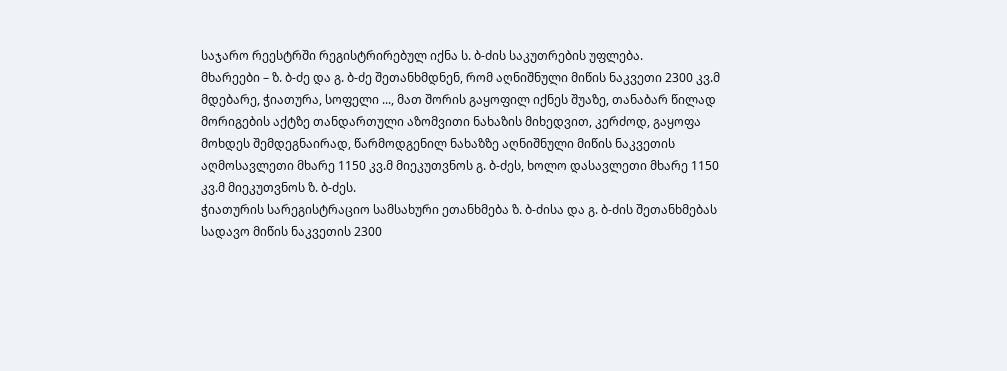საჯარო რეესტრში რეგისტრირებულ იქნა ს. ბ-ძის საკუთრების უფლება.
მხარეები – ზ. ბ-ძე და გ. ბ-ძე შეთანხმდნენ, რომ აღნიშნული მიწის ნაკვეთი 2300 კვ.მ მდებარე, ჭიათურა, სოფელი ..., მათ შორის გაყოფილ იქნეს შუაზე, თანაბარ წილად მორიგების აქტზე თანდართული აზომვითი ნახაზის მიხედვით, კერძოდ, გაყოფა მოხდეს შემდეგნაირად, წარმოდგენილ ნახაზზე აღნიშნული მიწის ნაკვეთის აღმოსავლეთი მხარე 1150 კვ.მ მიეკუთვნოს გ. ბ-ძეს, ხოლო დასავლეთი მხარე 1150 კვ.მ მიეკუთვნოს ზ. ბ-ძეს.
ჭიათურის სარეგისტრაციო სამსახური ეთანხმება ზ. ბ-ძისა და გ. ბ-ძის შეთანხმებას სადავო მიწის ნაკვეთის 2300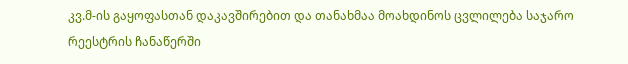კვ.მ-ის გაყოფასთან დაკავშირებით და თანახმაა მოახდინოს ცვლილება საჯარო რეესტრის ჩანაწერში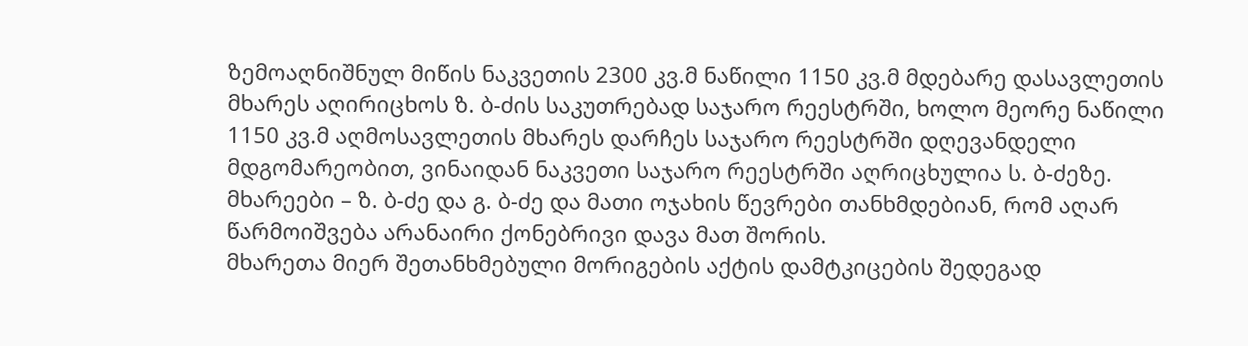ზემოაღნიშნულ მიწის ნაკვეთის 2300 კვ.მ ნაწილი 1150 კვ.მ მდებარე დასავლეთის მხარეს აღირიცხოს ზ. ბ-ძის საკუთრებად საჯარო რეესტრში, ხოლო მეორე ნაწილი 1150 კვ.მ აღმოსავლეთის მხარეს დარჩეს საჯარო რეესტრში დღევანდელი მდგომარეობით, ვინაიდან ნაკვეთი საჯარო რეესტრში აღრიცხულია ს. ბ-ძეზე.
მხარეები – ზ. ბ-ძე და გ. ბ-ძე და მათი ოჯახის წევრები თანხმდებიან, რომ აღარ წარმოიშვება არანაირი ქონებრივი დავა მათ შორის.
მხარეთა მიერ შეთანხმებული მორიგების აქტის დამტკიცების შედეგად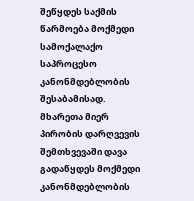შეწყდეს საქმის წარმოება მოქმედი სამოქალაქო საპროცესო კანონმდებლობის შესაბამისად.
მხარეთა მიერ პირობის დარღვევის შემთხვევაში დავა გადაწყდეს მოქმედი კანონმდებლობის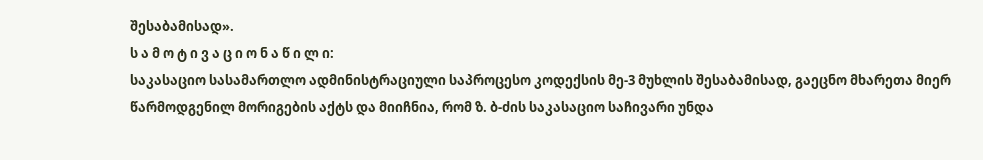შესაბამისად».
ს ა მ ო ტ ი ვ ა ც ი ო ნ ა წ ი ლ ი:
საკასაციო სასამართლო ადმინისტრაციული საპროცესო კოდექსის მე-3 მუხლის შესაბამისად, გაეცნო მხარეთა მიერ წარმოდგენილ მორიგების აქტს და მიიჩნია, რომ ზ. ბ-ძის საკასაციო საჩივარი უნდა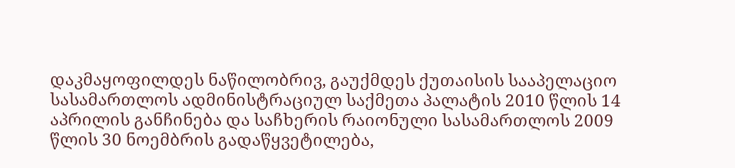დაკმაყოფილდეს ნაწილობრივ, გაუქმდეს ქუთაისის სააპელაციო სასამართლოს ადმინისტრაციულ საქმეთა პალატის 2010 წლის 14 აპრილის განჩინება და საჩხერის რაიონული სასამართლოს 2009 წლის 30 ნოემბრის გადაწყვეტილება,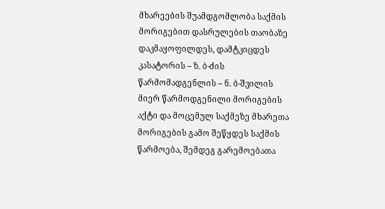მხარეების შუამდგომლობა საქმის მორიგებით დასრულების თაობაზე დაკმაყოფილდეს, დამტკიცდეს კასატორის – ზ. ბ-ძის წარმომადგენლის – ნ. ბ-შვილის მიერ წარმოდგენილი მორიგების აქტი და მოცემულ საქმეზე მხარეთა მორიგების გამო შეწყდეს საქმის წარმოება, შემდეგ გარემოებათა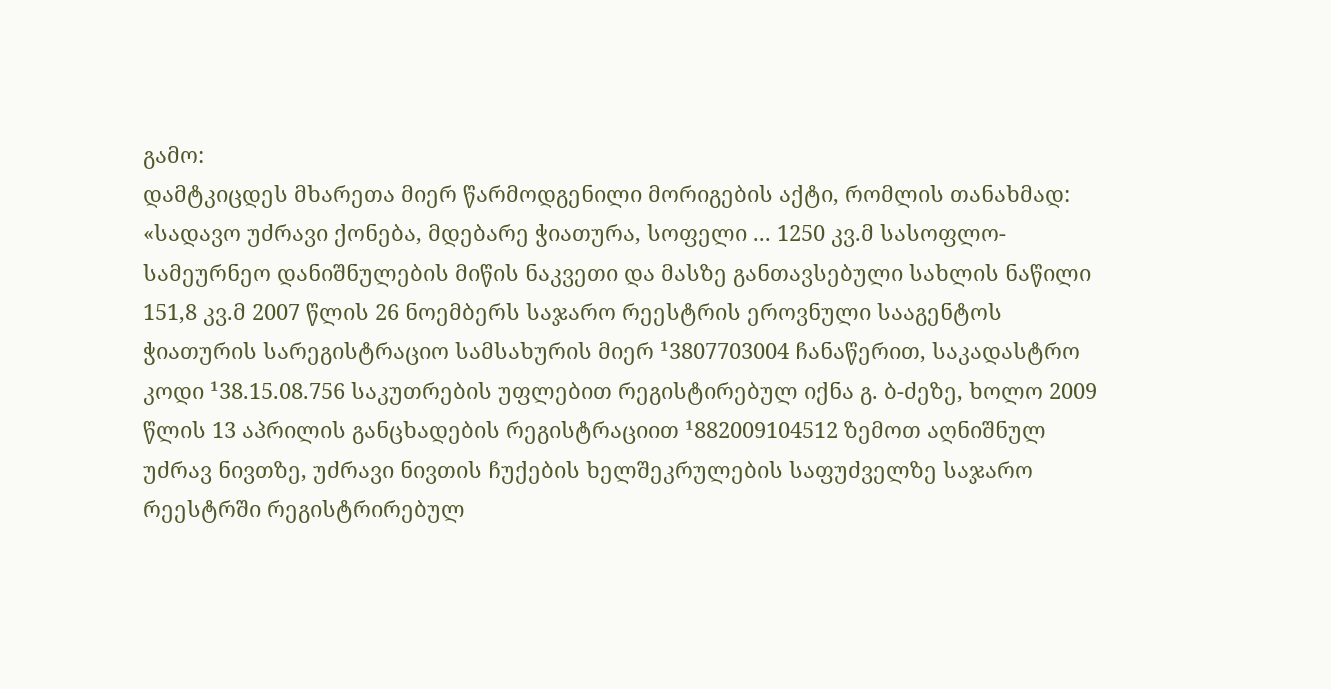გამო:
დამტკიცდეს მხარეთა მიერ წარმოდგენილი მორიგების აქტი, რომლის თანახმად:
«სადავო უძრავი ქონება, მდებარე ჭიათურა, სოფელი ... 1250 კვ.მ სასოფლო-სამეურნეო დანიშნულების მიწის ნაკვეთი და მასზე განთავსებული სახლის ნაწილი 151,8 კვ.მ 2007 წლის 26 ნოემბერს საჯარო რეესტრის ეროვნული სააგენტოს ჭიათურის სარეგისტრაციო სამსახურის მიერ ¹3807703004 ჩანაწერით, საკადასტრო კოდი ¹38.15.08.756 საკუთრების უფლებით რეგისტირებულ იქნა გ. ბ-ძეზე, ხოლო 2009 წლის 13 აპრილის განცხადების რეგისტრაციით ¹882009104512 ზემოთ აღნიშნულ უძრავ ნივთზე, უძრავი ნივთის ჩუქების ხელშეკრულების საფუძველზე საჯარო რეესტრში რეგისტრირებულ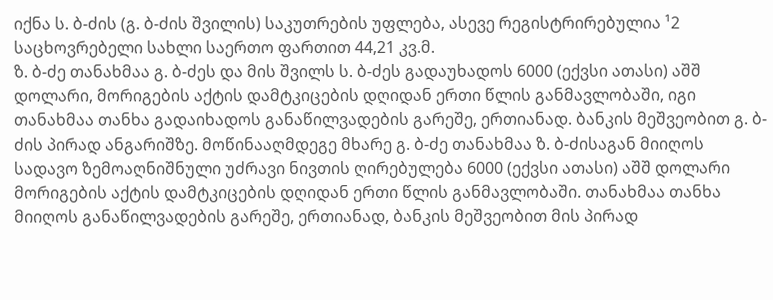იქნა ს. ბ-ძის (გ. ბ-ძის შვილის) საკუთრების უფლება, ასევე რეგისტრირებულია ¹2 საცხოვრებელი სახლი საერთო ფართით 44,21 კვ.მ.
ზ. ბ-ძე თანახმაა გ. ბ-ძეს და მის შვილს ს. ბ-ძეს გადაუხადოს 6000 (ექვსი ათასი) აშშ დოლარი, მორიგების აქტის დამტკიცების დღიდან ერთი წლის განმავლობაში, იგი თანახმაა თანხა გადაიხადოს განაწილვადების გარეშე, ერთიანად. ბანკის მეშვეობით გ. ბ-ძის პირად ანგარიშზე. მოწინააღმდეგე მხარე გ. ბ-ძე თანახმაა ზ. ბ-ძისაგან მიიღოს სადავო ზემოაღნიშნული უძრავი ნივთის ღირებულება 6000 (ექვსი ათასი) აშშ დოლარი მორიგების აქტის დამტკიცების დღიდან ერთი წლის განმავლობაში. თანახმაა თანხა მიიღოს განაწილვადების გარეშე, ერთიანად, ბანკის მეშვეობით მის პირად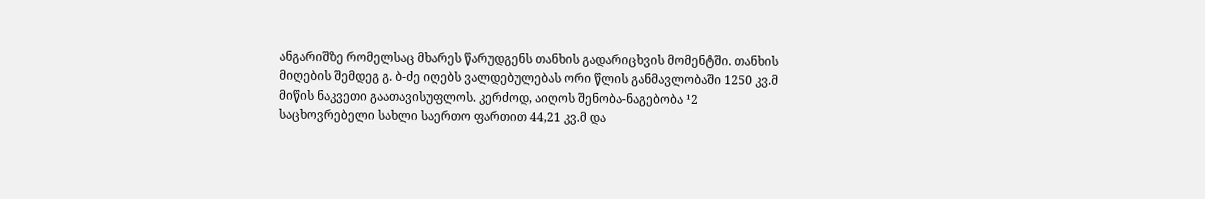ანგარიშზე რომელსაც მხარეს წარუდგენს თანხის გადარიცხვის მომენტში. თანხის მიღების შემდეგ გ. ბ-ძე იღებს ვალდებულებას ორი წლის განმავლობაში 1250 კვ.მ მიწის ნაკვეთი გაათავისუფლოს. კერძოდ, აიღოს შენობა-ნაგებობა ¹2 საცხოვრებელი სახლი საერთო ფართით 44,21 კვ.მ და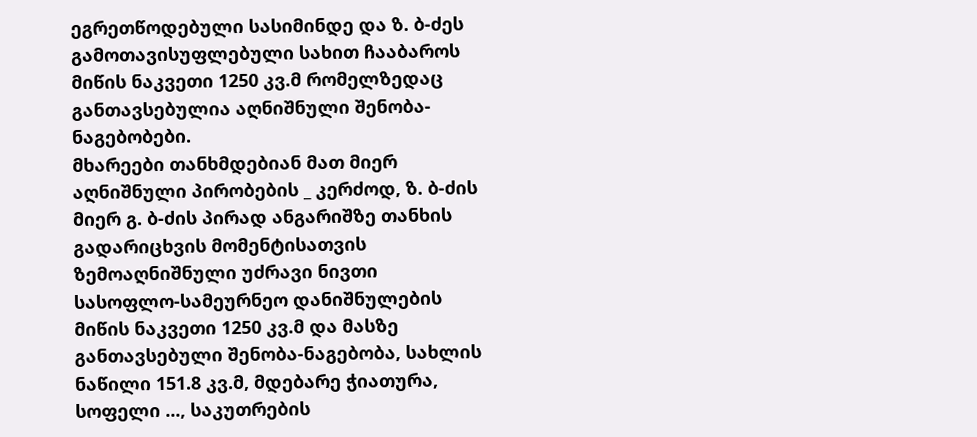ეგრეთწოდებული სასიმინდე და ზ. ბ-ძეს გამოთავისუფლებული სახით ჩააბაროს მიწის ნაკვეთი 1250 კვ.მ რომელზედაც განთავსებულია აღნიშნული შენობა-ნაგებობები.
მხარეები თანხმდებიან მათ მიერ აღნიშნული პირობების _ კერძოდ, ზ. ბ-ძის მიერ გ. ბ-ძის პირად ანგარიშზე თანხის გადარიცხვის მომენტისათვის ზემოაღნიშნული უძრავი ნივთი სასოფლო-სამეურნეო დანიშნულების მიწის ნაკვეთი 1250 კვ.მ და მასზე განთავსებული შენობა-ნაგებობა, სახლის ნაწილი 151.8 კვ.მ, მდებარე ჭიათურა, სოფელი ..., საკუთრების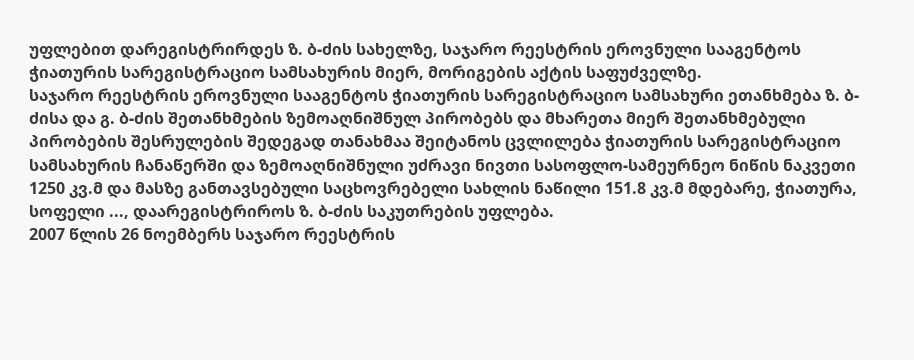უფლებით დარეგისტრირდეს ზ. ბ-ძის სახელზე, საჯარო რეესტრის ეროვნული სააგენტოს ჭიათურის სარეგისტრაციო სამსახურის მიერ, მორიგების აქტის საფუძველზე.
საჯარო რეესტრის ეროვნული სააგენტოს ჭიათურის სარეგისტრაციო სამსახური ეთანხმება ზ. ბ-ძისა და გ. ბ-ძის შეთანხმების ზემოაღნიშნულ პირობებს და მხარეთა მიერ შეთანხმებული პირობების შესრულების შედეგად თანახმაა შეიტანოს ცვლილება ჭიათურის სარეგისტრაციო სამსახურის ჩანაწერში და ზემოაღნიშნული უძრავი ნივთი სასოფლო-სამეურნეო ნიწის ნაკვეთი 1250 კვ.მ და მასზე განთავსებული საცხოვრებელი სახლის ნაწილი 151.8 კვ.მ მდებარე, ჭიათურა, სოფელი ..., დაარეგისტრიროს ზ. ბ-ძის საკუთრების უფლება.
2007 წლის 26 ნოემბერს საჯარო რეესტრის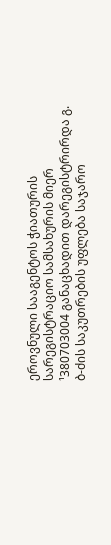ეროვნული სააგენტოს ჭიათურის სარეგისტრაციო სამსახურის მიერ ¹380703004 განაცხადით დარეგისტრირდა გ. ბ-ძის საკუთრების უფლება საჯარო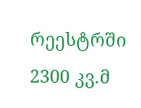რეესტრში 2300 კვ.მ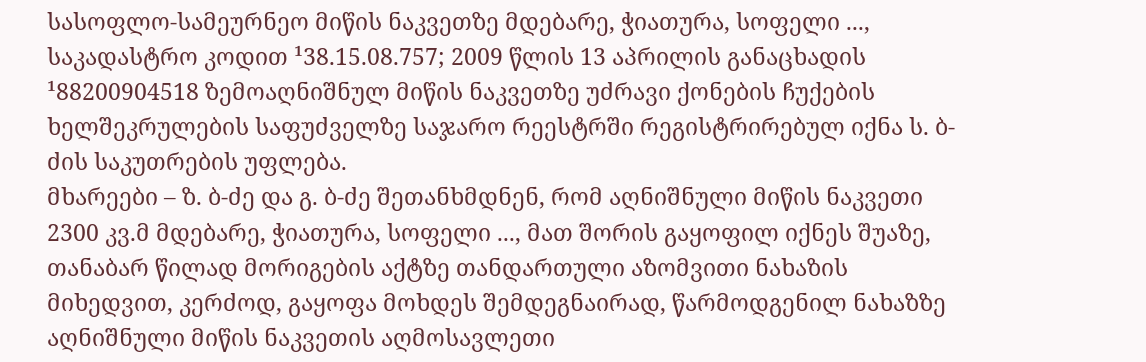სასოფლო-სამეურნეო მიწის ნაკვეთზე მდებარე, ჭიათურა, სოფელი ..., საკადასტრო კოდით ¹38.15.08.757; 2009 წლის 13 აპრილის განაცხადის ¹88200904518 ზემოაღნიშნულ მიწის ნაკვეთზე უძრავი ქონების ჩუქების ხელშეკრულების საფუძველზე საჯარო რეესტრში რეგისტრირებულ იქნა ს. ბ-ძის საკუთრების უფლება.
მხარეები – ზ. ბ-ძე და გ. ბ-ძე შეთანხმდნენ, რომ აღნიშნული მიწის ნაკვეთი 2300 კვ.მ მდებარე, ჭიათურა, სოფელი ..., მათ შორის გაყოფილ იქნეს შუაზე, თანაბარ წილად მორიგების აქტზე თანდართული აზომვითი ნახაზის მიხედვით, კერძოდ, გაყოფა მოხდეს შემდეგნაირად, წარმოდგენილ ნახაზზე აღნიშნული მიწის ნაკვეთის აღმოსავლეთი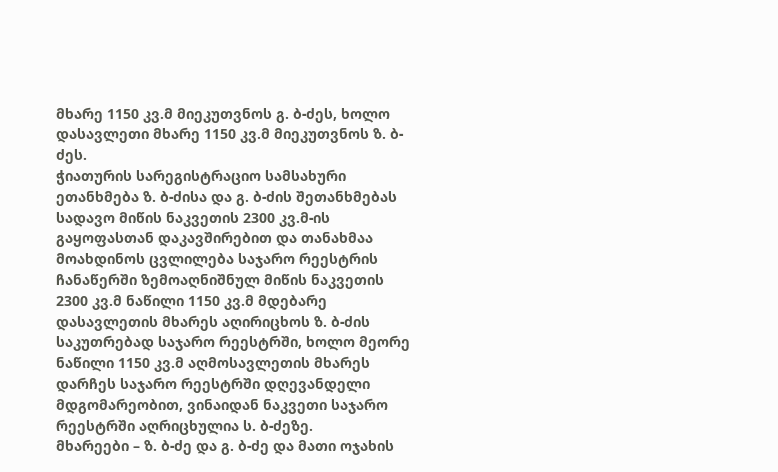მხარე 1150 კვ.მ მიეკუთვნოს გ. ბ-ძეს, ხოლო დასავლეთი მხარე 1150 კვ.მ მიეკუთვნოს ზ. ბ-ძეს.
ჭიათურის სარეგისტრაციო სამსახური ეთანხმება ზ. ბ-ძისა და გ. ბ-ძის შეთანხმებას სადავო მიწის ნაკვეთის 2300 კვ.მ-ის გაყოფასთან დაკავშირებით და თანახმაა მოახდინოს ცვლილება საჯარო რეესტრის ჩანაწერში ზემოაღნიშნულ მიწის ნაკვეთის 2300 კვ.მ ნაწილი 1150 კვ.მ მდებარე დასავლეთის მხარეს აღირიცხოს ზ. ბ-ძის საკუთრებად საჯარო რეესტრში, ხოლო მეორე ნაწილი 1150 კვ.მ აღმოსავლეთის მხარეს დარჩეს საჯარო რეესტრში დღევანდელი მდგომარეობით, ვინაიდან ნაკვეთი საჯარო რეესტრში აღრიცხულია ს. ბ-ძეზე.
მხარეები – ზ. ბ-ძე და გ. ბ-ძე და მათი ოჯახის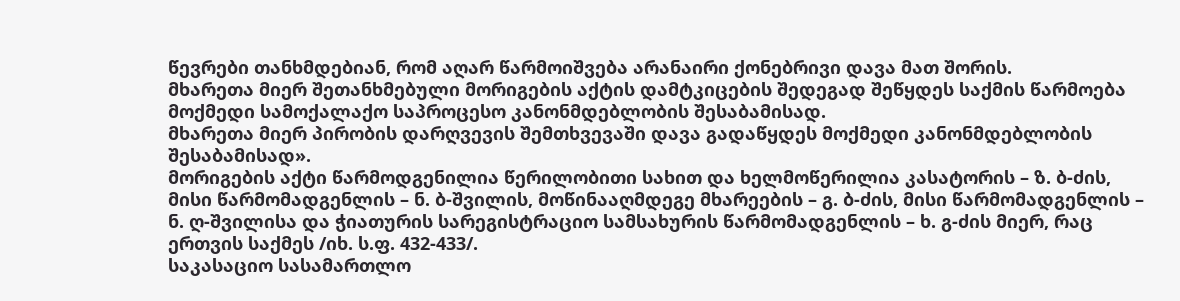წევრები თანხმდებიან, რომ აღარ წარმოიშვება არანაირი ქონებრივი დავა მათ შორის.
მხარეთა მიერ შეთანხმებული მორიგების აქტის დამტკიცების შედეგად შეწყდეს საქმის წარმოება მოქმედი სამოქალაქო საპროცესო კანონმდებლობის შესაბამისად.
მხარეთა მიერ პირობის დარღვევის შემთხვევაში დავა გადაწყდეს მოქმედი კანონმდებლობის შესაბამისად».
მორიგების აქტი წარმოდგენილია წერილობითი სახით და ხელმოწერილია კასატორის – ზ. ბ-ძის, მისი წარმომადგენლის – ნ. ბ-შვილის, მოწინააღმდეგე მხარეების – გ. ბ-ძის, მისი წარმომადგენლის – ნ. ღ-შვილისა და ჭიათურის სარეგისტრაციო სამსახურის წარმომადგენლის – ხ. გ-ძის მიერ, რაც ერთვის საქმეს /იხ. ს.ფ. 432-433/.
საკასაციო სასამართლო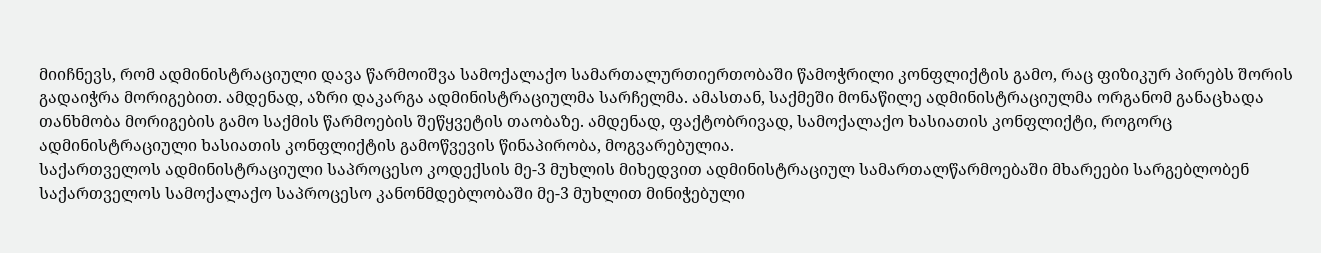მიიჩნევს, რომ ადმინისტრაციული დავა წარმოიშვა სამოქალაქო სამართალურთიერთობაში წამოჭრილი კონფლიქტის გამო, რაც ფიზიკურ პირებს შორის გადაიჭრა მორიგებით. ამდენად, აზრი დაკარგა ადმინისტრაციულმა სარჩელმა. ამასთან, საქმეში მონაწილე ადმინისტრაციულმა ორგანომ განაცხადა თანხმობა მორიგების გამო საქმის წარმოების შეწყვეტის თაობაზე. ამდენად, ფაქტობრივად, სამოქალაქო ხასიათის კონფლიქტი, როგორც ადმინისტრაციული ხასიათის კონფლიქტის გამოწვევის წინაპირობა, მოგვარებულია.
საქართველოს ადმინისტრაციული საპროცესო კოდექსის მე-3 მუხლის მიხედვით ადმინისტრაციულ სამართალწარმოებაში მხარეები სარგებლობენ საქართველოს სამოქალაქო საპროცესო კანონმდებლობაში მე-3 მუხლით მინიჭებული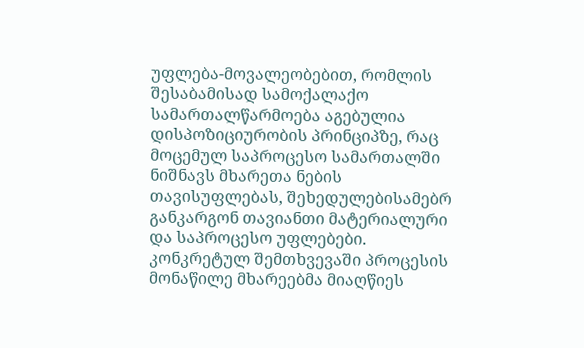უფლება-მოვალეობებით, რომლის შესაბამისად სამოქალაქო სამართალწარმოება აგებულია დისპოზიციურობის პრინციპზე, რაც მოცემულ საპროცესო სამართალში ნიშნავს მხარეთა ნების თავისუფლებას, შეხედულებისამებრ განკარგონ თავიანთი მატერიალური და საპროცესო უფლებები.
კონკრეტულ შემთხვევაში პროცესის მონაწილე მხარეებმა მიაღწიეს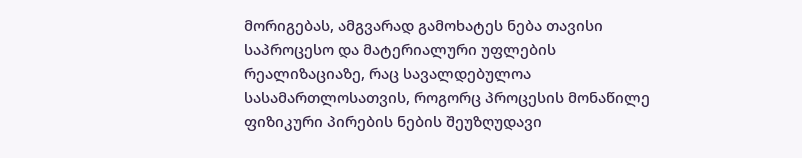მორიგებას, ამგვარად გამოხატეს ნება თავისი საპროცესო და მატერიალური უფლების რეალიზაციაზე, რაც სავალდებულოა სასამართლოსათვის, როგორც პროცესის მონაწილე ფიზიკური პირების ნების შეუზღუდავი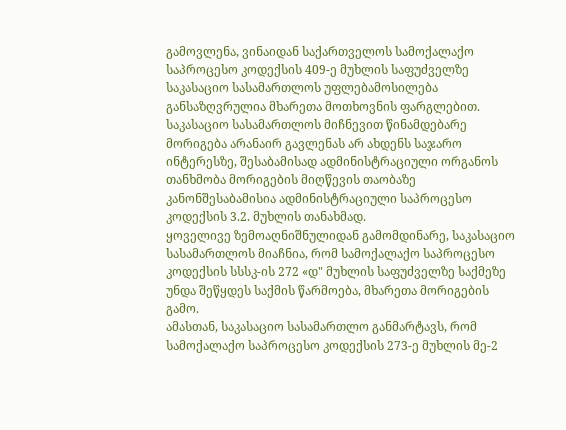გამოვლენა, ვინაიდან საქართველოს სამოქალაქო საპროცესო კოდექსის 409-ე მუხლის საფუძველზე საკასაციო სასამართლოს უფლებამოსილება განსაზღვრულია მხარეთა მოთხოვნის ფარგლებით.
საკასაციო სასამართლოს მიჩნევით წინამდებარე მორიგება არანაირ გავლენას არ ახდენს საჯარო ინტერესზე, შესაბამისად ადმინისტრაციული ორგანოს თანხმობა მორიგების მიღწევის თაობაზე კანონშესაბამისია ადმინისტრაციული საპროცესო კოდექსის 3.2. მუხლის თანახმად.
ყოველივე ზემოაღნიშნულიდან გამომდინარე, საკასაციო სასამართლოს მიაჩნია, რომ სამოქალაქო საპროცესო კოდექსის სსსკ-ის 272 «დ" მუხლის საფუძველზე საქმეზე უნდა შეწყდეს საქმის წარმოება, მხარეთა მორიგების გამო.
ამასთან, საკასაციო სასამართლო განმარტავს, რომ სამოქალაქო საპროცესო კოდექსის 273-ე მუხლის მე-2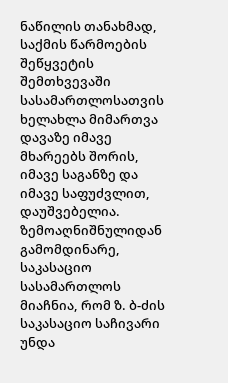ნაწილის თანახმად, საქმის წარმოების შეწყვეტის შემთხვევაში სასამართლოსათვის ხელახლა მიმართვა დავაზე იმავე მხარეებს შორის, იმავე საგანზე და იმავე საფუძვლით, დაუშვებელია.
ზემოაღნიშნულიდან გამომდინარე, საკასაციო სასამართლოს მიაჩნია, რომ ზ. ბ-ძის საკასაციო საჩივარი უნდა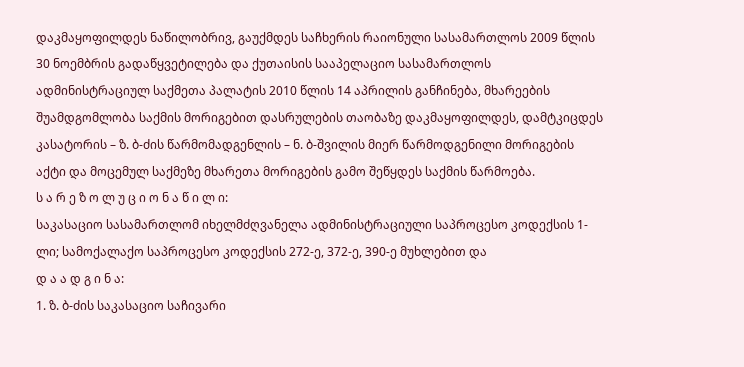დაკმაყოფილდეს ნაწილობრივ, გაუქმდეს საჩხერის რაიონული სასამართლოს 2009 წლის 30 ნოემბრის გადაწყვეტილება და ქუთაისის სააპელაციო სასამართლოს ადმინისტრაციულ საქმეთა პალატის 2010 წლის 14 აპრილის განჩინება, მხარეების შუამდგომლობა საქმის მორიგებით დასრულების თაობაზე დაკმაყოფილდეს, დამტკიცდეს კასატორის – ზ. ბ-ძის წარმომადგენლის – ნ. ბ-შვილის მიერ წარმოდგენილი მორიგების აქტი და მოცემულ საქმეზე მხარეთა მორიგების გამო შეწყდეს საქმის წარმოება.
ს ა რ ე ზ ო ლ უ ც ი ო ნ ა წ ი ლ ი:
საკასაციო სასამართლომ იხელმძღვანელა ადმინისტრაციული საპროცესო კოდექსის 1-ლი; სამოქალაქო საპროცესო კოდექსის 272-ე, 372-ე, 390-ე მუხლებით და
დ ა ა დ გ ი ნ ა:
1. ზ. ბ-ძის საკასაციო საჩივარი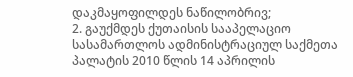დაკმაყოფილდეს ნაწილობრივ;
2. გაუქმდეს ქუთაისის სააპელაციო სასამართლოს ადმინისტრაციულ საქმეთა პალატის 2010 წლის 14 აპრილის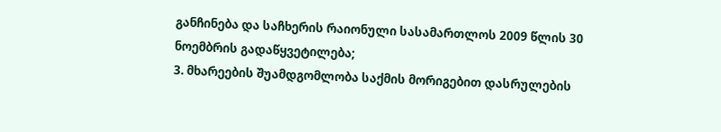განჩინება და საჩხერის რაიონული სასამართლოს 2009 წლის 30 ნოემბრის გადაწყვეტილება;
3. მხარეების შუამდგომლობა საქმის მორიგებით დასრულების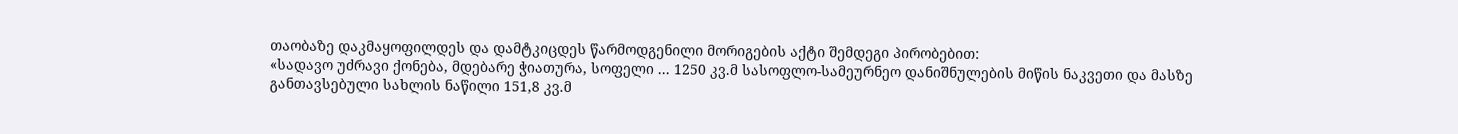თაობაზე დაკმაყოფილდეს და დამტკიცდეს წარმოდგენილი მორიგების აქტი შემდეგი პირობებით:
«სადავო უძრავი ქონება, მდებარე ჭიათურა, სოფელი ... 1250 კვ.მ სასოფლო-სამეურნეო დანიშნულების მიწის ნაკვეთი და მასზე განთავსებული სახლის ნაწილი 151,8 კვ.მ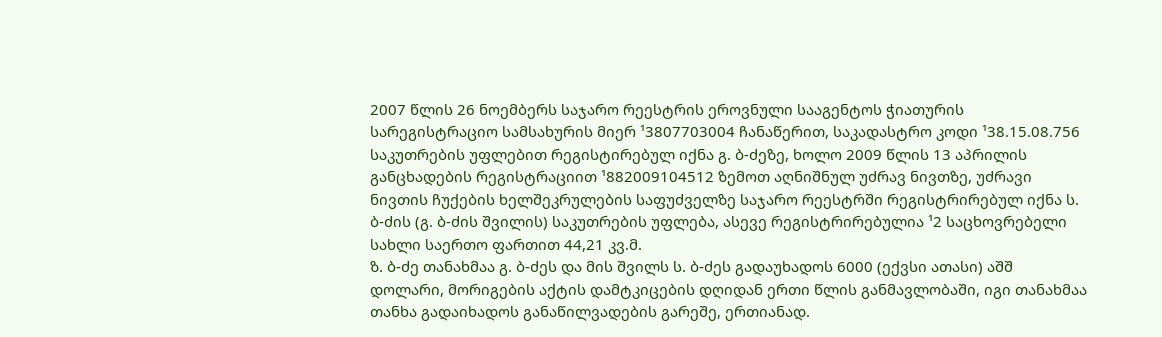2007 წლის 26 ნოემბერს საჯარო რეესტრის ეროვნული სააგენტოს ჭიათურის სარეგისტრაციო სამსახურის მიერ ¹3807703004 ჩანაწერით, საკადასტრო კოდი ¹38.15.08.756 საკუთრების უფლებით რეგისტირებულ იქნა გ. ბ-ძეზე, ხოლო 2009 წლის 13 აპრილის განცხადების რეგისტრაციით ¹882009104512 ზემოთ აღნიშნულ უძრავ ნივთზე, უძრავი ნივთის ჩუქების ხელშეკრულების საფუძველზე საჯარო რეესტრში რეგისტრირებულ იქნა ს. ბ-ძის (გ. ბ-ძის შვილის) საკუთრების უფლება, ასევე რეგისტრირებულია ¹2 საცხოვრებელი სახლი საერთო ფართით 44,21 კვ.მ.
ზ. ბ-ძე თანახმაა გ. ბ-ძეს და მის შვილს ს. ბ-ძეს გადაუხადოს 6000 (ექვსი ათასი) აშშ დოლარი, მორიგების აქტის დამტკიცების დღიდან ერთი წლის განმავლობაში, იგი თანახმაა თანხა გადაიხადოს განაწილვადების გარეშე, ერთიანად.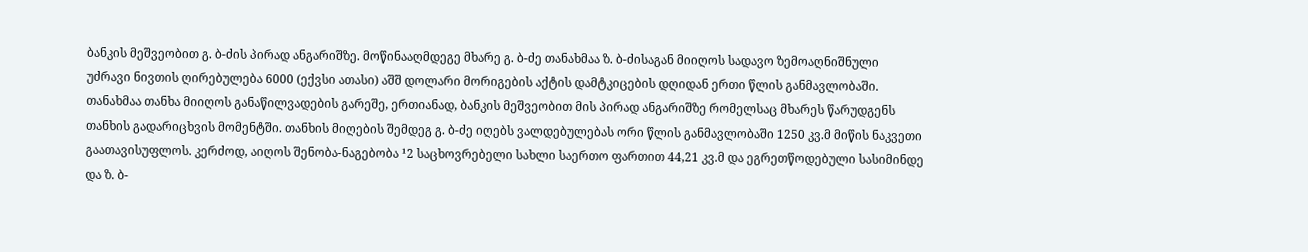ბანკის მეშვეობით გ. ბ-ძის პირად ანგარიშზე. მოწინააღმდეგე მხარე გ. ბ-ძე თანახმაა ზ. ბ-ძისაგან მიიღოს სადავო ზემოაღნიშნული უძრავი ნივთის ღირებულება 6000 (ექვსი ათასი) აშშ დოლარი მორიგების აქტის დამტკიცების დღიდან ერთი წლის განმავლობაში. თანახმაა თანხა მიიღოს განაწილვადების გარეშე, ერთიანად, ბანკის მეშვეობით მის პირად ანგარიშზე რომელსაც მხარეს წარუდგენს თანხის გადარიცხვის მომენტში. თანხის მიღების შემდეგ გ. ბ-ძე იღებს ვალდებულებას ორი წლის განმავლობაში 1250 კვ.მ მიწის ნაკვეთი გაათავისუფლოს. კერძოდ, აიღოს შენობა-ნაგებობა ¹2 საცხოვრებელი სახლი საერთო ფართით 44,21 კვ.მ და ეგრეთწოდებული სასიმინდე და ზ. ბ-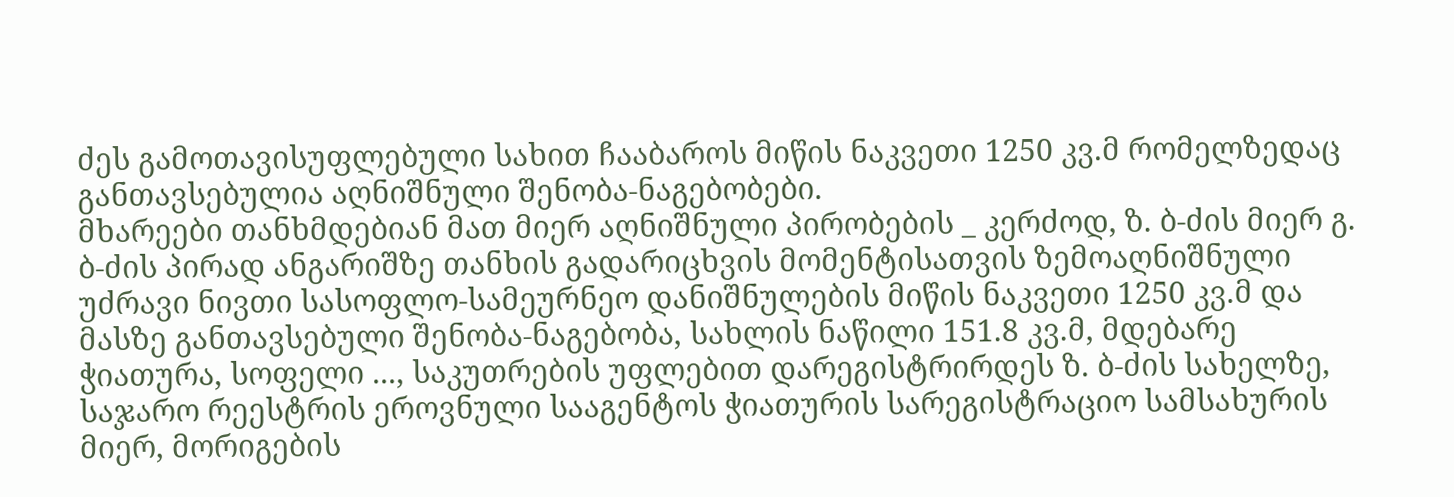ძეს გამოთავისუფლებული სახით ჩააბაროს მიწის ნაკვეთი 1250 კვ.მ რომელზედაც განთავსებულია აღნიშნული შენობა-ნაგებობები.
მხარეები თანხმდებიან მათ მიერ აღნიშნული პირობების _ კერძოდ, ზ. ბ-ძის მიერ გ. ბ-ძის პირად ანგარიშზე თანხის გადარიცხვის მომენტისათვის ზემოაღნიშნული უძრავი ნივთი სასოფლო-სამეურნეო დანიშნულების მიწის ნაკვეთი 1250 კვ.მ და მასზე განთავსებული შენობა-ნაგებობა, სახლის ნაწილი 151.8 კვ.მ, მდებარე ჭიათურა, სოფელი ..., საკუთრების უფლებით დარეგისტრირდეს ზ. ბ-ძის სახელზე, საჯარო რეესტრის ეროვნული სააგენტოს ჭიათურის სარეგისტრაციო სამსახურის მიერ, მორიგების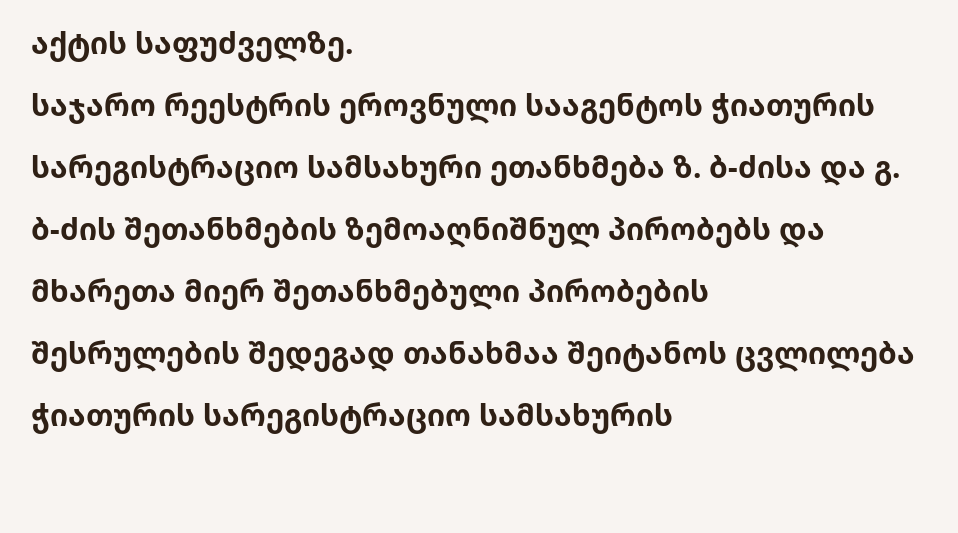აქტის საფუძველზე.
საჯარო რეესტრის ეროვნული სააგენტოს ჭიათურის სარეგისტრაციო სამსახური ეთანხმება ზ. ბ-ძისა და გ. ბ-ძის შეთანხმების ზემოაღნიშნულ პირობებს და მხარეთა მიერ შეთანხმებული პირობების შესრულების შედეგად თანახმაა შეიტანოს ცვლილება ჭიათურის სარეგისტრაციო სამსახურის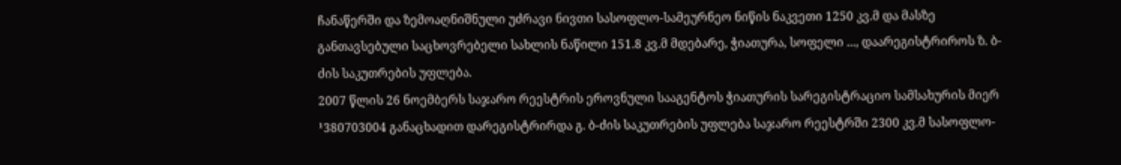ჩანაწერში და ზემოაღნიშნული უძრავი ნივთი სასოფლო-სამეურნეო ნიწის ნაკვეთი 1250 კვ.მ და მასზე განთავსებული საცხოვრებელი სახლის ნაწილი 151.8 კვ.მ მდებარე, ჭიათურა, სოფელი ..., დაარეგისტრიროს ზ. ბ-ძის საკუთრების უფლება.
2007 წლის 26 ნოემბერს საჯარო რეესტრის ეროვნული სააგენტოს ჭიათურის სარეგისტრაციო სამსახურის მიერ ¹380703004 განაცხადით დარეგისტრირდა გ. ბ-ძის საკუთრების უფლება საჯარო რეესტრში 2300 კვ.მ სასოფლო-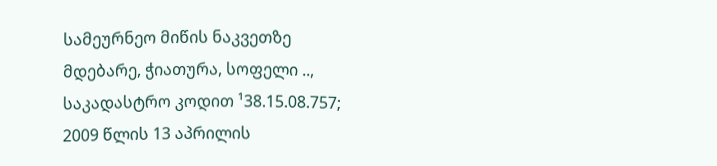სამეურნეო მიწის ნაკვეთზე მდებარე, ჭიათურა, სოფელი .., საკადასტრო კოდით ¹38.15.08.757; 2009 წლის 13 აპრილის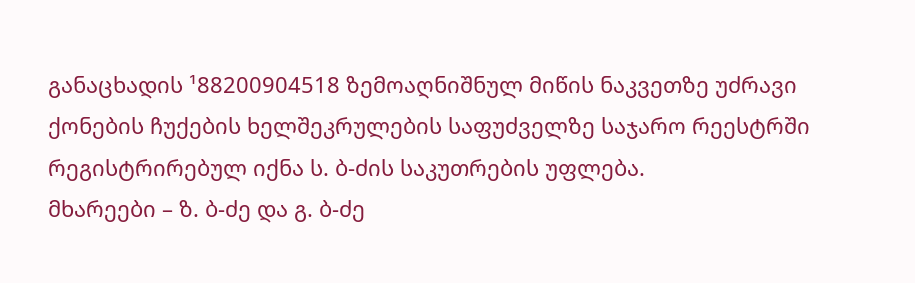განაცხადის ¹88200904518 ზემოაღნიშნულ მიწის ნაკვეთზე უძრავი ქონების ჩუქების ხელშეკრულების საფუძველზე საჯარო რეესტრში რეგისტრირებულ იქნა ს. ბ-ძის საკუთრების უფლება.
მხარეები – ზ. ბ-ძე და გ. ბ-ძე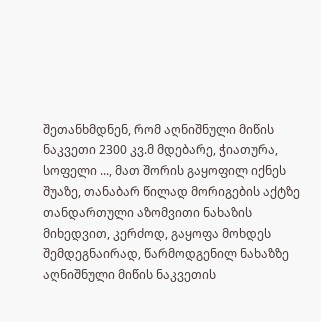შეთანხმდნენ, რომ აღნიშნული მიწის ნაკვეთი 2300 კვ.მ მდებარე, ჭიათურა, სოფელი ..., მათ შორის გაყოფილ იქნეს შუაზე, თანაბარ წილად მორიგების აქტზე თანდართული აზომვითი ნახაზის მიხედვით, კერძოდ, გაყოფა მოხდეს შემდეგნაირად, წარმოდგენილ ნახაზზე აღნიშნული მიწის ნაკვეთის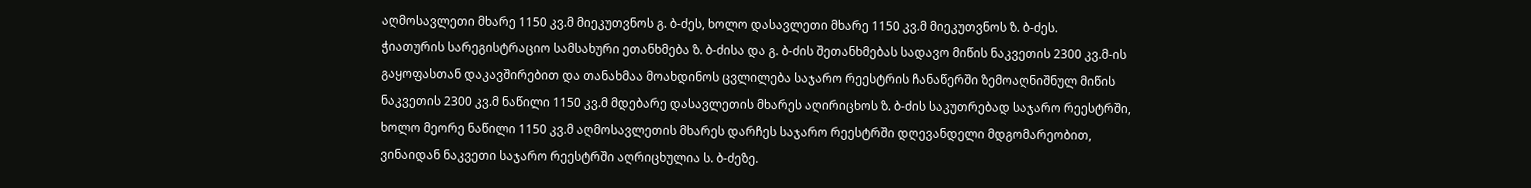აღმოსავლეთი მხარე 1150 კვ.მ მიეკუთვნოს გ. ბ-ძეს, ხოლო დასავლეთი მხარე 1150 კვ.მ მიეკუთვნოს ზ. ბ-ძეს.
ჭიათურის სარეგისტრაციო სამსახური ეთანხმება ზ. ბ-ძისა და გ. ბ-ძის შეთანხმებას სადავო მიწის ნაკვეთის 2300 კვ.მ-ის გაყოფასთან დაკავშირებით და თანახმაა მოახდინოს ცვლილება საჯარო რეესტრის ჩანაწერში ზემოაღნიშნულ მიწის ნაკვეთის 2300 კვ.მ ნაწილი 1150 კვ.მ მდებარე დასავლეთის მხარეს აღირიცხოს ზ. ბ-ძის საკუთრებად საჯარო რეესტრში, ხოლო მეორე ნაწილი 1150 კვ.მ აღმოსავლეთის მხარეს დარჩეს საჯარო რეესტრში დღევანდელი მდგომარეობით, ვინაიდან ნაკვეთი საჯარო რეესტრში აღრიცხულია ს. ბ-ძეზე.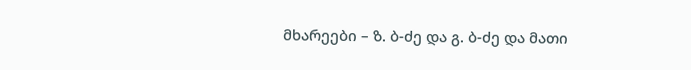მხარეები – ზ. ბ-ძე და გ. ბ-ძე და მათი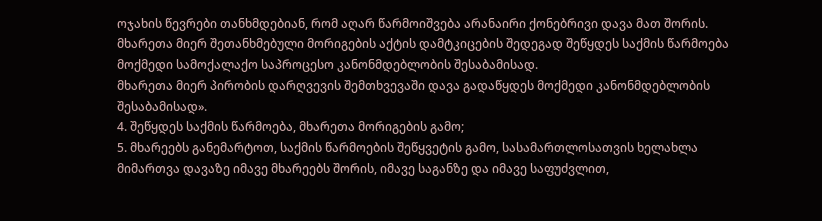ოჯახის წევრები თანხმდებიან, რომ აღარ წარმოიშვება არანაირი ქონებრივი დავა მათ შორის.
მხარეთა მიერ შეთანხმებული მორიგების აქტის დამტკიცების შედეგად შეწყდეს საქმის წარმოება მოქმედი სამოქალაქო საპროცესო კანონმდებლობის შესაბამისად.
მხარეთა მიერ პირობის დარღვევის შემთხვევაში დავა გადაწყდეს მოქმედი კანონმდებლობის შესაბამისად».
4. შეწყდეს საქმის წარმოება, მხარეთა მორიგების გამო;
5. მხარეებს განემარტოთ, საქმის წარმოების შეწყვეტის გამო, სასამართლოსათვის ხელახლა მიმართვა დავაზე იმავე მხარეებს შორის, იმავე საგანზე და იმავე საფუძვლით,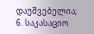დაუშვებელია;
6. საკასაციო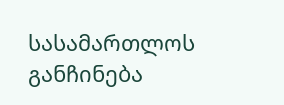სასამართლოს განჩინება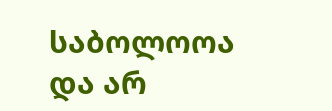საბოლოოა და არ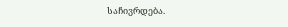საჩივრდება.